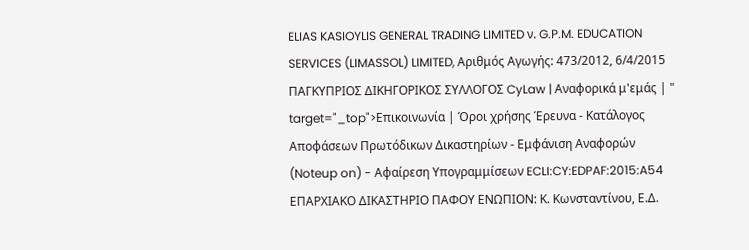ELIAS KASIOYLIS GENERAL TRADING LIMITED ν. G.P.M. EDUCATION SERVICES (LIMASSOL) LIMITED, Αριθμός Αγωγής: 473/2012, 6/4/2015 ΠΑΓΚΥΠΡΙΟΣ ΔΙΚΗΓΟΡΙΚΟΣ ΣΥΛΛΟΓΟΣ CyLaw | Αναφορικά μ'εμάς | " target="_top">Επικοινωνία | Όροι χρήσης Έρευνα - Κατάλογος Αποφάσεων Πρωτόδικων Δικαστηρίων - Εμφάνιση Αναφορών (Noteup on) - Αφαίρεση Υπογραμμίσεων ECLI:CY:EDPAF:2015:A54 ΕΠΑΡΧΙΑΚΟ ΔΙΚΑΣΤΗΡΙΟ ΠΑΦΟΥ ΕΝΩΠΙΟΝ: Κ. Κωνσταντίνου, Ε.Δ.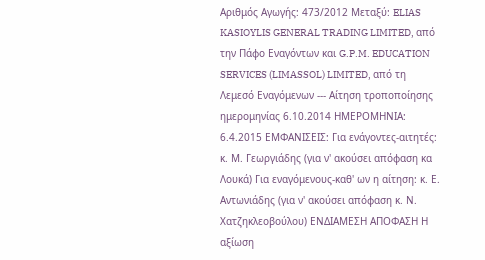Αριθμός Αγωγής: 473/2012 Μεταξύ: ELIAS KASIOYLIS GENERAL TRADING LIMITED, από την Πάφο Εναγόντων και G.P.M. EDUCATION SERVICES (LIMASSOL) LIMITED, από τη Λεμεσό Εναγόμενων --- Αίτηση τροποποίησης ημερομηνίας 6.10.2014 ΗΜΕΡΟΜΗΝΙΑ: 6.4.2015 ΕΜΦΑΝΙΣΕΙΣ: Για ενάγοντες-αιτητές: κ. Μ. Γεωργιάδης (για ν' ακούσει απόφαση κα Λουκά) Για εναγόμενους-καθ' ων η αίτηση: κ. Ε. Αντωνιάδης (για ν' ακούσει απόφαση κ. Ν. Χατζηκλεοβούλου) ΕΝΔΙΑΜΕΣΗ ΑΠΟΦΑΣΗ Η αξίωση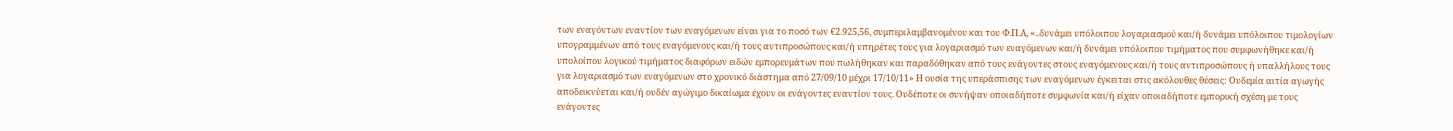των εναγόντων εναντίον των εναγόμενων είναι για το ποσό των €2.925,56, συμπεριλαμβανομένου και του Φ.Π.Α, «..δυνάμει υπόλοιπου λογαριασμού και/ή δυνάμει υπόλοιπου τιμολογίων υπογραμμένων από τους εναγόμενους και/ή τους αντιπροσώπους και/ή υπηρέτες τους για λογαριασμό των εναγόμενων και/ή δυνάμει υπόλοιπου τιμήματος που συμφωνήθηκε και/ή υπολοίπου λογικού τιμήματος διαφόρων ειδών εμπορευμάτων που πωλήθηκαν και παραδόθηκαν από τους ενάγοντες στους εναγόμενους και/ή τους αντιπροσώπους ή υπαλλήλους τους για λογαριασμό των εναγόμενων στο χρονικό διάστημα από 27/09/10 μέχρι 17/10/11» Η ουσία της υπεράσπισης των εναγόμενων έγκειται στις ακόλουθες θέσεις: Ουδεμία αιτία αγωγής αποδεικνύεται και/ή ουδέν αγώγιμο δικαίωμα έχουν οι ενάγοντες εναντίον τους. Ουδέποτε οι συνήψαν οποιαδήποτε συμφωνία και/ή είχαν οποιαδήποτε εμπορική σχέση με τους ενάγοντες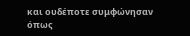και ουδέποτε συμφώνησαν όπως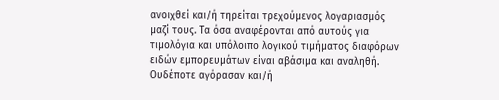ανοιχθεί και/ή τηρείται τρεχούμενος λογαριασμός μαζί τους. Τα όσα αναφέρονται από αυτούς για τιμολόγια και υπόλοιπο λογικού τιμήματος διαφόρων ειδών εμπορευμάτων είναι αβάσιμα και αναληθή. Ουδέποτε αγόρασαν και/ή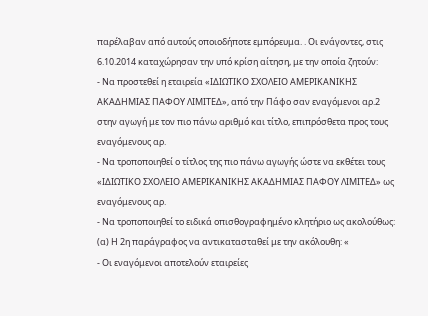παρέλαβαν από αυτούς οποιοδήποτε εμπόρευμα. . Οι ενάγοντες, στις 6.10.2014 καταχώρησαν την υπό κρίση αίτηση, με την οποία ζητούν:
- Να προστεθεί η εταιρεία «ΙΔΙΩΤΙΚΟ ΣΧΟΛΕΙΟ ΑΜΕΡΙΚΑΝΙΚΗΣ ΑΚΑΔΗΜΙΑΣ ΠΑΦΟΥ ΛΙΜΙΤΕΔ», από την Πάφο σαν εναγόμενοι αρ.2 στην αγωγή με τον πιο πάνω αριθμό και τίτλο, επιπρόσθετα προς τους εναγόμενους αρ.
- Να τροποποιηθεί ο τίτλος της πιο πάνω αγωγής ώστε να εκθέτει τους «ΙΔΙΩΤΙΚΟ ΣΧΟΛΕΙΟ ΑΜΕΡΙΚΑΝΙΚΗΣ ΑΚΑΔΗΜΙΑΣ ΠΑΦΟΥ ΛΙΜΙΤΕΔ» ως εναγόμενους αρ.
- Να τροποποιηθεί το ειδικά οπισθογραφημένο κλητήριο ως ακολούθως: (α) Η 2η παράγραφος να αντικατασταθεί με την ακόλουθη: «
- Οι εναγόμενοι αποτελούν εταιρείες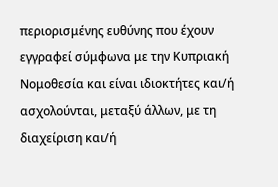περιορισμένης ευθύνης που έχουν εγγραφεί σύμφωνα με την Κυπριακή Νομοθεσία και είναι ιδιοκτήτες και/ή ασχολούνται, μεταξύ άλλων, με τη διαχείριση και/ή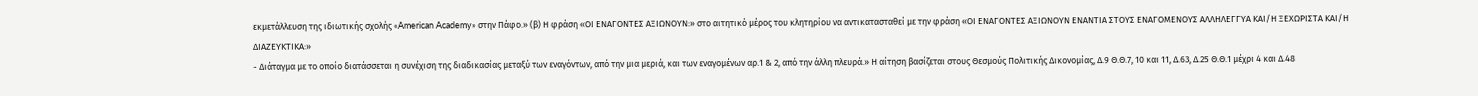εκμετάλλευση της ιδιωτικής σχολής «American Academy» στην Πάφο.» (β) Η φράση «ΟΙ ΕΝΑΓΟΝΤΕΣ ΑΞΙΩΝΟΥΝ:» στο αιτητικό μέρος του κλητηρίου να αντικατασταθεί με την φράση «ΟΙ ΕΝΑΓΟΝΤΕΣ ΑΞΙΩΝΟΥΝ ΕΝΑΝΤΙΑ ΣΤΟΥΣ ΕΝΑΓΟΜΕΝΟΥΣ ΑΛΛΗΛΕΓΓΥΑ ΚΑΙ/Η ΞΕΧΩΡΙΣΤΑ ΚΑΙ/Η ΔΙΑΖΕΥΚΤΙΚΑ:»
- Διάταγμα με το οποίο διατάσσεται η συνέχιση της διαδικασίας μεταξύ των εναγόντων, από την μια μεριά, και των εναγομένων αρ.1 & 2, από την άλλη πλευρά.» Η αίτηση βασίζεται στους Θεσμούς Πολιτικής Δικονομίας, Δ.9 Θ.Θ.7, 10 και 11, Δ.63, Δ.25 Θ.Θ.1 μέχρι 4 και Δ.48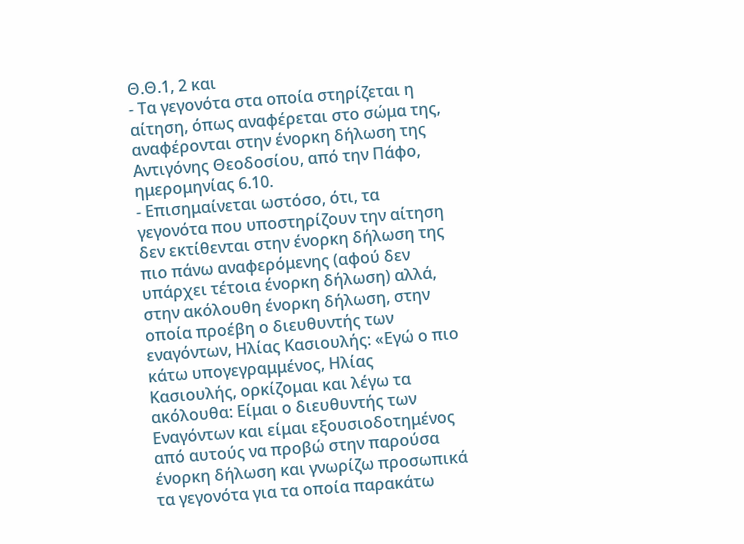Θ.Θ.1, 2 και
- Τα γεγονότα στα οποία στηρίζεται η αίτηση, όπως αναφέρεται στο σώμα της, αναφέρονται στην ένορκη δήλωση της Αντιγόνης Θεοδοσίου, από την Πάφο, ημερομηνίας 6.10.
- Επισημαίνεται ωστόσο, ότι, τα γεγονότα που υποστηρίζουν την αίτηση δεν εκτίθενται στην ένορκη δήλωση της πιο πάνω αναφερόμενης (αφού δεν υπάρχει τέτοια ένορκη δήλωση) αλλά, στην ακόλουθη ένορκη δήλωση, στην οποία προέβη ο διευθυντής των εναγόντων, Ηλίας Κασιουλής: «Εγώ ο πιο κάτω υπογεγραμμένος, Ηλίας Κασιουλής, ορκίζομαι και λέγω τα ακόλουθα: Είμαι ο διευθυντής των Εναγόντων και είμαι εξουσιοδοτημένος από αυτούς να προβώ στην παρούσα ένορκη δήλωση και γνωρίζω προσωπικά τα γεγονότα για τα οποία παρακάτω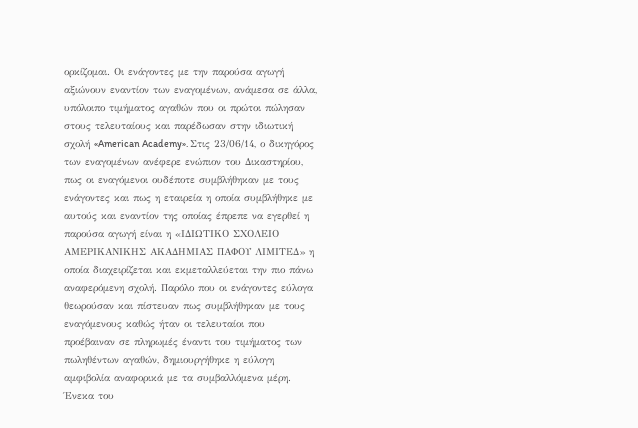ορκίζομαι. Οι ενάγοντες με την παρούσα αγωγή αξιώνουν εναντίον των εναγομένων, ανάμεσα σε άλλα, υπόλοιπο τιμήματος αγαθών που οι πρώτοι πώλησαν στους τελευταίους και παρέδωσαν στην ιδιωτική σχολή «American Academy». Στις 23/06/14, ο δικηγόρος των εναγομένων ανέφερε ενώπιον του Δικαστηρίου, πως οι εναγόμενοι ουδέποτε συμβλήθηκαν με τους ενάγοντες και πως η εταιρεία η οποία συμβλήθηκε με αυτούς και εναντίον της οποίας έπρεπε να εγερθεί η παρούσα αγωγή είναι η «ΙΔΙΩΤΙΚΟ ΣΧΟΛΕΙΟ ΑΜΕΡΙΚΑΝΙΚΗΣ ΑΚΑΔΗΜΙΑΣ ΠΑΦΟΥ ΛΙΜΙΤΕΔ» η οποία διαχειρίζεται και εκμεταλλεύεται την πιο πάνω αναφερόμενη σχολή. Παρόλο που οι ενάγοντες εύλογα θεωρούσαν και πίστευαν πως συμβλήθηκαν με τους εναγόμενους καθώς ήταν οι τελευταίοι που προέβαιναν σε πληρωμές έναντι του τιμήματος των πωληθέντων αγαθών, δημιουργήθηκε η εύλογη αμφιβολία αναφορικά με τα συμβαλλόμενα μέρη. Ένεκα του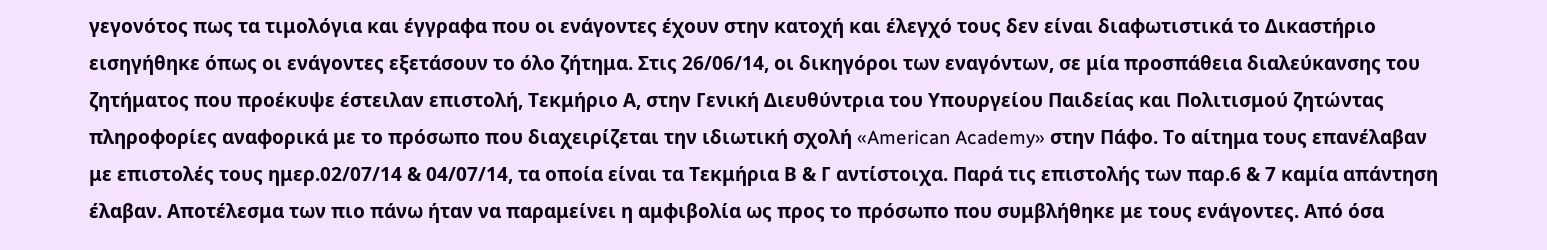γεγονότος πως τα τιμολόγια και έγγραφα που οι ενάγοντες έχουν στην κατοχή και έλεγχό τους δεν είναι διαφωτιστικά το Δικαστήριο εισηγήθηκε όπως οι ενάγοντες εξετάσουν το όλο ζήτημα. Στις 26/06/14, οι δικηγόροι των εναγόντων, σε μία προσπάθεια διαλεύκανσης του ζητήματος που προέκυψε έστειλαν επιστολή, Τεκμήριο Α, στην Γενική Διευθύντρια του Υπουργείου Παιδείας και Πολιτισμού ζητώντας πληροφορίες αναφορικά με το πρόσωπο που διαχειρίζεται την ιδιωτική σχολή «American Academy» στην Πάφο. Το αίτημα τους επανέλαβαν με επιστολές τους ημερ.02/07/14 & 04/07/14, τα οποία είναι τα Τεκμήρια Β & Γ αντίστοιχα. Παρά τις επιστολής των παρ.6 & 7 καμία απάντηση έλαβαν. Αποτέλεσμα των πιο πάνω ήταν να παραμείνει η αμφιβολία ως προς το πρόσωπο που συμβλήθηκε με τους ενάγοντες. Από όσα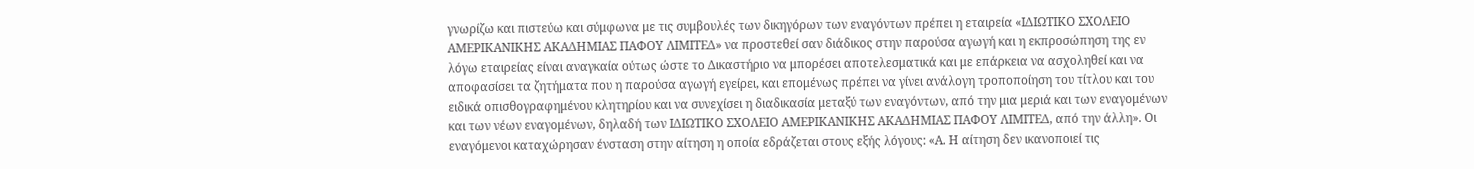γνωρίζω και πιστεύω και σύμφωνα με τις συμβουλές των δικηγόρων των εναγόντων πρέπει η εταιρεία «ΙΔΙΩΤΙΚΟ ΣΧΟΛΕΙΟ ΑΜΕΡΙΚΑΝΙΚΗΣ ΑΚΑΔΗΜΙΑΣ ΠΑΦΟΥ ΛΙΜΙΤΕΔ» να προστεθεί σαν διάδικος στην παρούσα αγωγή και η εκπροσώπηση της εν λόγω εταιρείας είναι αναγκαία ούτως ώστε το Δικαστήριο να μπορέσει αποτελεσματικά και με επάρκεια να ασχοληθεί και να αποφασίσει τα ζητήματα που η παρούσα αγωγή εγείρει, και επομένως πρέπει να γίνει ανάλογη τροποποίηση του τίτλου και του ειδικά οπισθογραφημένου κλητηρίου και να συνεχίσει η διαδικασία μεταξύ των εναγόντων, από την μια μεριά και των εναγομένων και των νέων εναγομένων, δηλαδή των ΙΔΙΩΤΙΚΟ ΣΧΟΛΕΙΟ ΑΜΕΡΙΚΑΝΙΚΗΣ ΑΚΑΔΗΜΙΑΣ ΠΑΦΟΥ ΛΙΜΙΤΕΔ, από την άλλη». Οι εναγόμενοι καταχώρησαν ένσταση στην αίτηση η οποία εδράζεται στους εξής λόγους: «Α. Η αίτηση δεν ικανοποιεί τις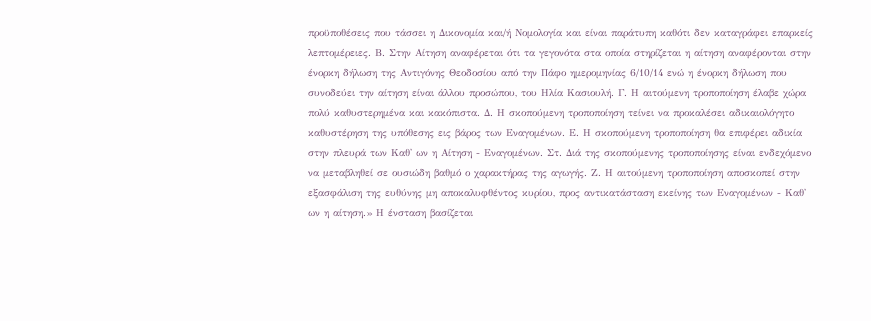προϋποθέσεις που τάσσει η Δικονομία και/ή Νομολογία και είναι παράτυπη καθότι δεν καταγράφει επαρκείς λεπτομέρειες. Β. Στην Αίτηση αναφέρεται ότι τα γεγονότα στα οποία στηρίζεται η αίτηση αναφέρονται στην ένορκη δήλωση της Αντιγόνης Θεοδοσίου από την Πάφο ημερομηνίας 6/10/14 ενώ η ένορκη δήλωση που συνοδεύει την αίτηση είναι άλλου προσώπου, του Ηλία Κασιουλή. Γ. Η αιτούμενη τροποποίηση έλαβε χώρα πολύ καθυστερημένα και κακόπιστα. Δ. Η σκοπούμενη τροποποίηση τείνει να προκαλέσει αδικαιολόγητο καθυστέρηση της υπόθεσης εις βάρος των Εναγομένων. Ε. Η σκοπούμενη τροποποίηση θα επιφέρει αδικία στην πλευρά των Καθ' ων η Αίτηση - Εναγομένων. Στ. Διά της σκοπούμενης τροποποίησης είναι ενδεχόμενο να μεταβληθεί σε ουσιώδη βαθμό ο χαρακτήρας της αγωγής. Ζ. Η αιτούμενη τροποποίηση αποσκοπεί στην εξασφάλιση της ευθύνης μη αποκαλυφθέντος κυρίου, προς αντικατάσταση εκείνης των Εναγομένων - Καθ' ων η αίτηση.» Η ένσταση βασίζεται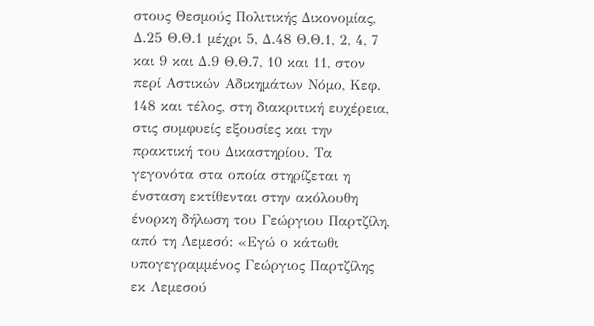στους Θεσμούς Πολιτικής Δικονομίας, Δ.25 Θ.Θ.1 μέχρι 5, Δ.48 Θ.Θ.1, 2, 4, 7 και 9 και Δ.9 Θ.Θ.7, 10 και 11, στον περί Αστικών Αδικημάτων Νόμο, Κεφ. 148 και τέλος, στη διακριτική ευχέρεια, στις συμφυείς εξουσίες και την πρακτική του Δικαστηρίου. Τα γεγονότα στα οποία στηρίζεται η ένσταση εκτίθενται στην ακόλουθη ένορκη δήλωση του Γεώργιου Παρτζίλη, από τη Λεμεσό: «Εγώ ο κάτωθι υπογεγραμμένος Γεώργιος Παρτζίλης εκ Λεμεσού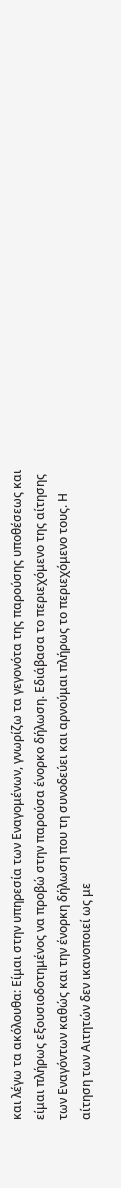και λέγω τα ακόλουθα: Είμαι στην υπηρεσία των Εναγομένων, γνωρίζω τα γεγονότα της παρούσης υποθέσεως και είμαι πλήρως εξουσιοδοτημένος να προβώ στην παρούσα ένορκο δήλωση. Εδιάβασα το περιεχόμενο της αίτησης των Εναγόντων καθώς και την ένορκη δήλωση που τη συνοδεύει και αρνούμαι πλήρως το περιεχόμενο τους. Η αίτηση των Αιτητών δεν ικανοποιεί ως με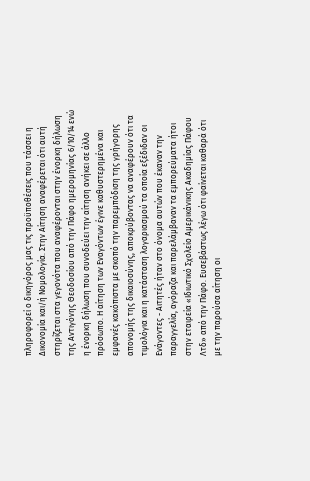πληροφορεί ο δικηγόρος μας τις προϋποθέσεις που τάσσει η Δικονομία και/ή Νομολογία. Στην Αίτηση αναφέρεται ότι αυτή στηρίζεται στα γεγονότα που αναφέρονται στην ένορκη δήλωση της Αντιγόνης Θεοδοσίου από την Πάφο ημερομηνίας 6/10/14 ενώ η ένορκη δήλωση που συνοδεύει την αίτηση ανήκει σε άλλο πρόσωπο. Η αίτηση των Εναγόντων έγινε καθυστερημένα και εμφανές κακόπιστα με σκοπό την παρεμπόδιση της γρήγορης απονομής της δικαιοσύνης, αποκρύβοντας να αναφέρουν ότι τα τιμολόγια και η κατάσταση λογαριασμού τα οποία εξέδιδαν οι Ενάγοντες - Αιτητές ήταν στο όνομα αυτών που έκαναν την παραγγελία, αγόραζα και παρελάμβαναν τα εμπορεύματα ήτοι στην εταιρεία «Ιδιωτικό Σχολείο Αμερικάνικης Ακαδημίας Πάφου Λτδ» από την Πάφο. Ευσεβάστως λέγω ότι φαίνεται καθαρά ότι με την παρούσα αίτηση οι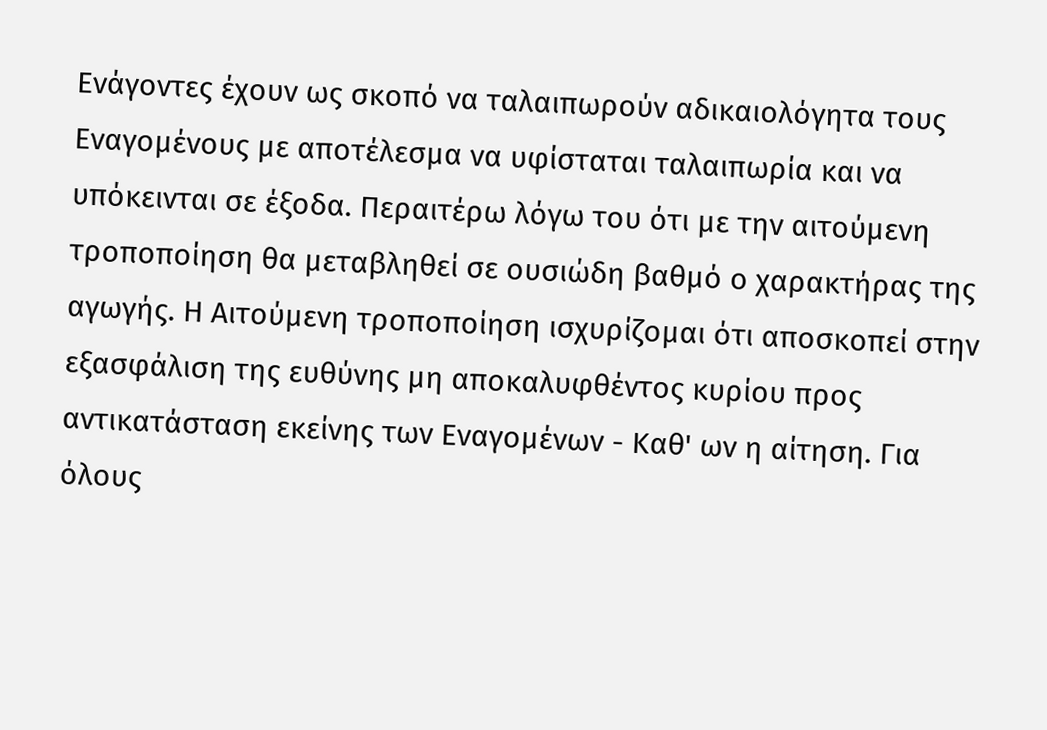Ενάγοντες έχουν ως σκοπό να ταλαιπωρούν αδικαιολόγητα τους Εναγομένους με αποτέλεσμα να υφίσταται ταλαιπωρία και να υπόκεινται σε έξοδα. Περαιτέρω λόγω του ότι με την αιτούμενη τροποποίηση θα μεταβληθεί σε ουσιώδη βαθμό ο χαρακτήρας της αγωγής. Η Αιτούμενη τροποποίηση ισχυρίζομαι ότι αποσκοπεί στην εξασφάλιση της ευθύνης μη αποκαλυφθέντος κυρίου προς αντικατάσταση εκείνης των Εναγομένων - Καθ' ων η αίτηση. Για όλους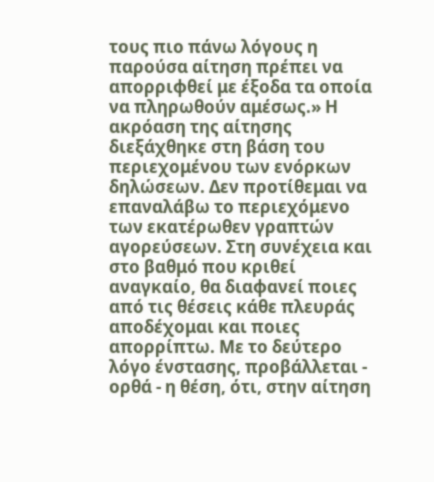τους πιο πάνω λόγους η παρούσα αίτηση πρέπει να απορριφθεί με έξοδα τα οποία να πληρωθούν αμέσως.» Η ακρόαση της αίτησης διεξάχθηκε στη βάση του περιεχομένου των ενόρκων δηλώσεων. Δεν προτίθεμαι να επαναλάβω το περιεχόμενο των εκατέρωθεν γραπτών αγορεύσεων. Στη συνέχεια και στο βαθμό που κριθεί αναγκαίο, θα διαφανεί ποιες από τις θέσεις κάθε πλευράς αποδέχομαι και ποιες απορρίπτω. Με το δεύτερο λόγο ένστασης, προβάλλεται - ορθά - η θέση, ότι, στην αίτηση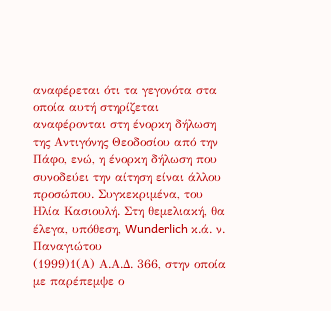αναφέρεται ότι τα γεγονότα στα οποία αυτή στηρίζεται αναφέρονται στη ένορκη δήλωση της Αντιγόνης Θεοδοσίου από την Πάφο, ενώ, η ένορκη δήλωση που συνοδεύει την αίτηση είναι άλλου προσώπου. Συγκεκριμένα, του Ηλία Κασιουλή. Στη θεμελιακή, θα έλεγα, υπόθεση, Wunderlich κ.ά. ν. Παναγιώτου
(1999)1(Α) Α.Α.Δ. 366, στην οποία με παρέπεμψε ο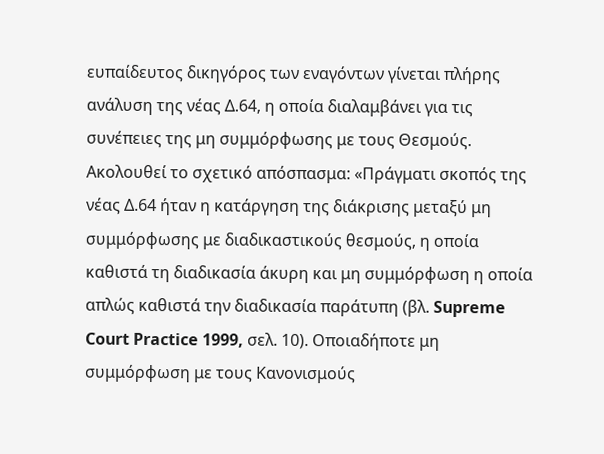ευπαίδευτος δικηγόρος των εναγόντων γίνεται πλήρης ανάλυση της νέας Δ.64, η οποία διαλαμβάνει για τις συνέπειες της μη συμμόρφωσης με τους Θεσμούς. Ακολουθεί το σχετικό απόσπασμα: «Πράγματι σκοπός της νέας Δ.64 ήταν η κατάργηση της διάκρισης μεταξύ μη συμμόρφωσης με διαδικαστικούς θεσμούς, η οποία καθιστά τη διαδικασία άκυρη και μη συμμόρφωση η οποία απλώς καθιστά την διαδικασία παράτυπη (βλ. Supreme Court Practice 1999, σελ. 10). Οποιαδήποτε μη συμμόρφωση με τους Κανονισμούς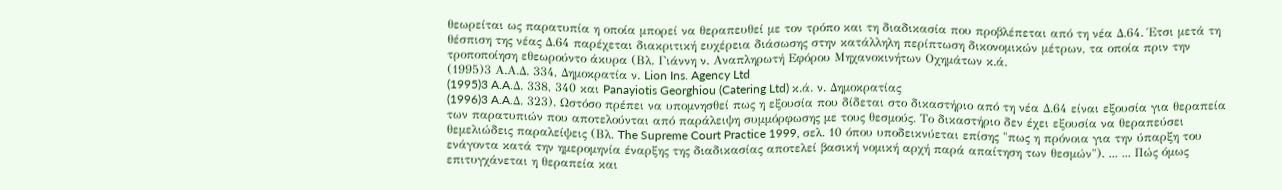θεωρείται ως παρατυπία η οποία μπορεί να θεραπευθεί με τον τρόπο και τη διαδικασία που προβλέπεται από τη νέα Δ.64. Έτσι μετά τη θέσπιση της νέας Δ.64 παρέχεται διακριτική ευχέρεια διάσωσης στην κατάλληλη περίπτωση δικονομικών μέτρων, τα οποία πριν την τροποποίηση εθεωρούντο άκυρα (Βλ. Γιάννη ν. Αναπληρωτή Εφόρου Μηχανοκινήτων Οχημάτων κ.ά.
(1995)3 Α.Α.Δ. 334, Δημοκρατία ν. Lion Ins. Agency Ltd
(1995)3 A.A.Δ. 338, 340 και Panayiotis Georghiou (Catering Ltd) κ.ά. ν. Δημοκρατίας
(1996)3 A.A.Δ. 323). Ωστόσο πρέπει να υπομνησθεί πως η εξουσία που δίδεται στο δικαστήριο από τη νέα Δ.64 είναι εξουσία για θεραπεία των παρατυπιών που αποτελούνται από παράλειψη συμμόρφωσης με τους θεσμούς. Το δικαστήριο δεν έχει εξουσία να θεραπεύσει θεμελιώδεις παραλείψεις (Βλ. The Supreme Court Practice 1999, σελ. 10 όπου υποδεικνύεται επίσης "πως η πρόνοια για την ύπαρξη του ενάγοντα κατά την ημερομηνία έναρξης της διαδικασίας αποτελεί βασική νομική αρχή παρά απαίτηση των θεσμών"). ... ... Πώς όμως επιτυγχάνεται η θεραπεία και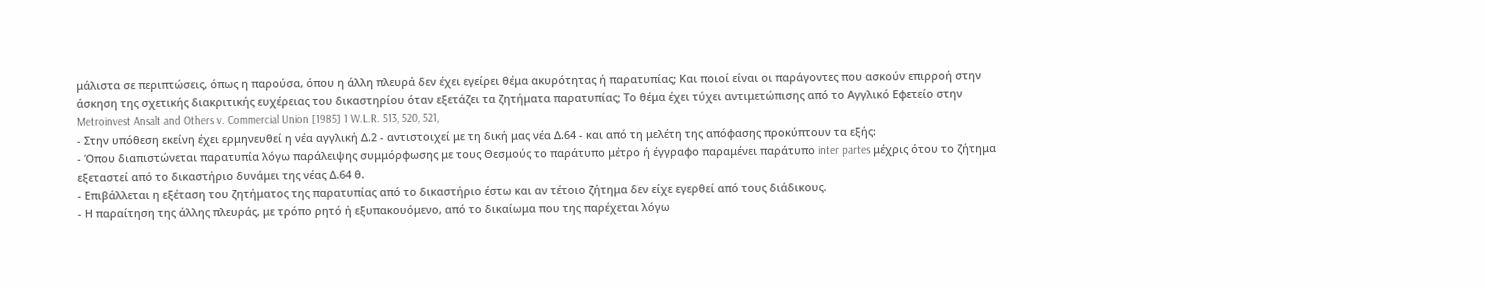μάλιστα σε περιπτώσεις, όπως η παρούσα, όπου η άλλη πλευρά δεν έχει εγείρει θέμα ακυρότητας ή παρατυπίας; Και ποιοί είναι οι παράγοντες που ασκούν επιρροή στην άσκηση της σχετικής διακριτικής ευχέρειας του δικαστηρίου όταν εξετάζει τα ζητήματα παρατυπίας; Το θέμα έχει τύχει αντιμετώπισης από το Αγγλικό Εφετείο στην Metroinvest Ansalt and Others v. Commercial Union [1985] 1 W.L.R. 513, 520, 521,
- Στην υπόθεση εκείνη έχει ερμηνευθεί η νέα αγγλική Δ.2 - αντιστοιχεί με τη δική μας νέα Δ.64 - και από τη μελέτη της απόφασης προκύπτουν τα εξής:
- Όπου διαπιστώνεται παρατυπία λόγω παράλειψης συμμόρφωσης με τους Θεσμούς το παράτυπο μέτρο ή έγγραφο παραμένει παράτυπο inter partes μέχρις ότου το ζήτημα εξεταστεί από το δικαστήριο δυνάμει της νέας Δ.64 θ.
- Επιβάλλεται η εξέταση του ζητήματος της παρατυπίας από το δικαστήριο έστω και αν τέτοιο ζήτημα δεν είχε εγερθεί από τους διάδικους.
- Η παραίτηση της άλλης πλευράς, με τρόπο ρητό ή εξυπακουόμενο, από το δικαίωμα που της παρέχεται λόγω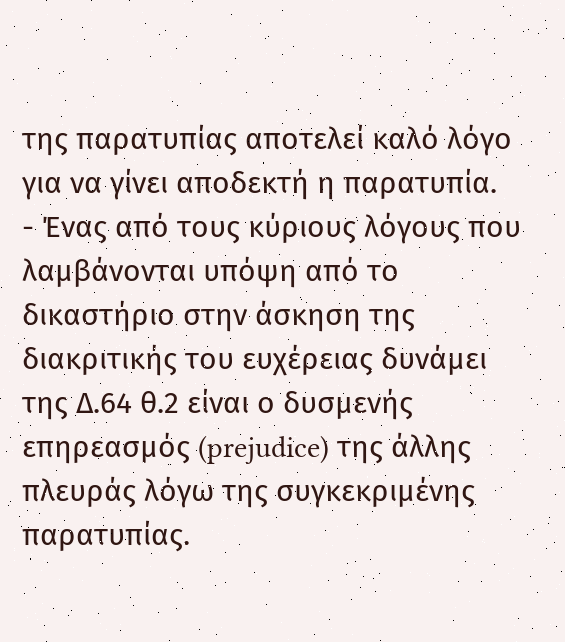της παρατυπίας αποτελεί καλό λόγο για να γίνει αποδεκτή η παρατυπία.
- Ένας από τους κύριους λόγους που λαμβάνονται υπόψη από το δικαστήριο στην άσκηση της διακριτικής του ευχέρειας δυνάμει της Δ.64 θ.2 είναι ο δυσμενής επηρεασμός (prejudice) της άλλης πλευράς λόγω της συγκεκριμένης παρατυπίας.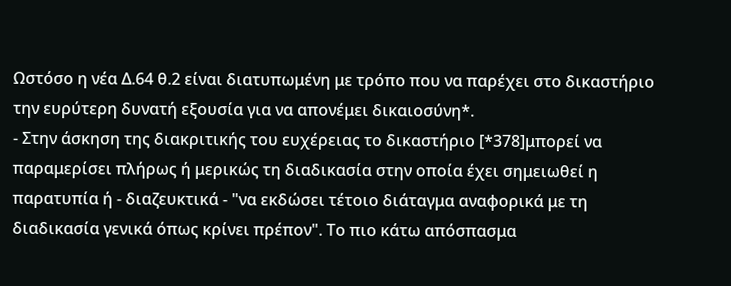Ωστόσο η νέα Δ.64 θ.2 είναι διατυπωμένη με τρόπο που να παρέχει στο δικαστήριο την ευρύτερη δυνατή εξουσία για να απονέμει δικαιοσύνη*.
- Στην άσκηση της διακριτικής του ευχέρειας το δικαστήριο [*378]μπορεί να παραμερίσει πλήρως ή μερικώς τη διαδικασία στην οποία έχει σημειωθεί η παρατυπία ή - διαζευκτικά - "να εκδώσει τέτοιο διάταγμα αναφορικά με τη διαδικασία γενικά όπως κρίνει πρέπον". Το πιο κάτω απόσπασμα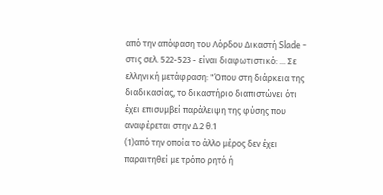από την απόφαση του Λόρδου Δικαστή Slade - στις σελ. 522-523 - είναι διαφωτιστικό: ... Σε ελληνική μετάφραση: "Όπου στη διάρκεια της διαδικασίας, το δικαστήριο διαπιστώνει ότι έχει επισυμβεί παράλειψη της φύσης που αναφέρεται στην Δ.2 θ.1
(1)από την οποία το άλλο μέρος δεν έχει παραιτηθεί με τρόπο ρητό ή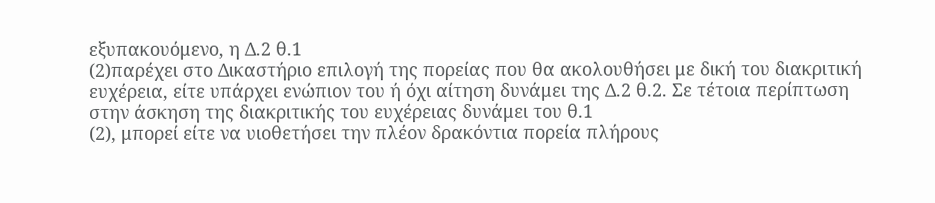εξυπακουόμενο, η Δ.2 θ.1
(2)παρέχει στο Δικαστήριο επιλογή της πορείας που θα ακολουθήσει με δική του διακριτική ευχέρεια, είτε υπάρχει ενώπιον του ή όχι αίτηση δυνάμει της Δ.2 θ.2. Σε τέτοια περίπτωση στην άσκηση της διακριτικής του ευχέρειας δυνάμει του θ.1
(2), μπορεί είτε να υιοθετήσει την πλέον δρακόντια πορεία πλήρους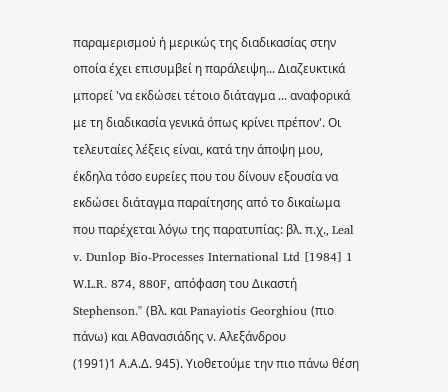παραμερισμού ή μερικώς της διαδικασίας στην οποία έχει επισυμβεί η παράλειψη... Διαζευκτικά μπορεί 'να εκδώσει τέτοιο διάταγμα ... αναφορικά με τη διαδικασία γενικά όπως κρίνει πρέπον'. Οι τελευταίες λέξεις είναι, κατά την άποψη μου, έκδηλα τόσο ευρείες που του δίνουν εξουσία να εκδώσει διάταγμα παραίτησης από το δικαίωμα που παρέχεται λόγω της παρατυπίας: βλ. π.χ., Leal v. Dunlop Bio-Processes International Ltd [1984] 1 W.L.R. 874, 880F, απόφαση του Δικαστή Stephenson." (Βλ. και Panayiotis Georghiou (πιο πάνω) και Αθανασιάδης ν. Αλεξάνδρου
(1991)1 Α.Α.Δ. 945). Υιοθετούμε την πιο πάνω θέση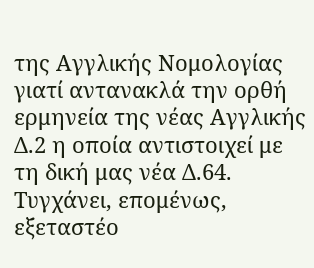της Αγγλικής Νομολογίας γιατί αντανακλά την ορθή ερμηνεία της νέας Αγγλικής Δ.2 η οποία αντιστοιχεί με τη δική μας νέα Δ.64. Τυγχάνει, επομένως, εξεταστέο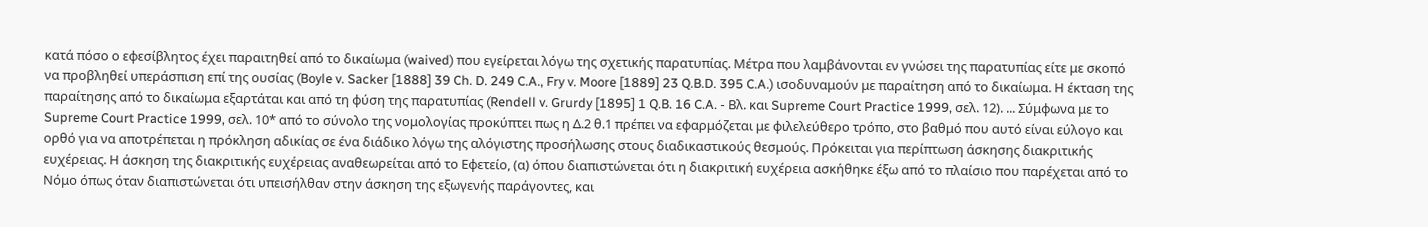κατά πόσο ο εφεσίβλητος έχει παραιτηθεί από το δικαίωμα (waived) που εγείρεται λόγω της σχετικής παρατυπίας. Μέτρα που λαμβάνονται εν γνώσει της παρατυπίας είτε με σκοπό να προβληθεί υπεράσπιση επί της ουσίας (Boyle v. Sacker [1888] 39 Ch. D. 249 C.A., Fry v. Moore [1889] 23 Q.B.D. 395 C.A.) ισοδυναμούν με παραίτηση από το δικαίωμα. Η έκταση της παραίτησης από το δικαίωμα εξαρτάται και από τη φύση της παρατυπίας (Rendell v. Grurdy [1895] 1 Q.B. 16 C.A. - Βλ. και Supreme Court Practice 1999, σελ. 12). ... Σύμφωνα με το Supreme Court Practice 1999, σελ. 10* από το σύνολο της νομολογίας προκύπτει πως η Δ.2 θ.1 πρέπει να εφαρμόζεται με φιλελεύθερο τρόπο, στο βαθμό που αυτό είναι εύλογο και ορθό για να αποτρέπεται η πρόκληση αδικίας σε ένα διάδικο λόγω της αλόγιστης προσήλωσης στους διαδικαστικούς θεσμούς. Πρόκειται για περίπτωση άσκησης διακριτικής ευχέρειας. Η άσκηση της διακριτικής ευχέρειας αναθεωρείται από το Εφετείο, (α) όπου διαπιστώνεται ότι η διακριτική ευχέρεια ασκήθηκε έξω από το πλαίσιο που παρέχεται από το Νόμο όπως όταν διαπιστώνεται ότι υπεισήλθαν στην άσκηση της εξωγενής παράγοντες, και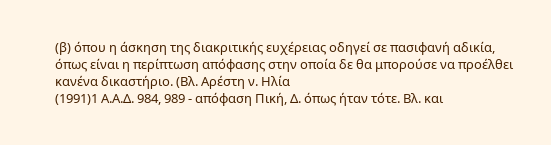(β) όπου η άσκηση της διακριτικής ευχέρειας οδηγεί σε πασιφανή αδικία, όπως είναι η περίπτωση απόφασης στην οποία δε θα μπορούσε να προέλθει κανένα δικαστήριο. (Βλ. Αρέστη ν. Ηλία
(1991)1 Α.Α.Δ. 984, 989 - απόφαση Πική, Δ. όπως ήταν τότε. Βλ. και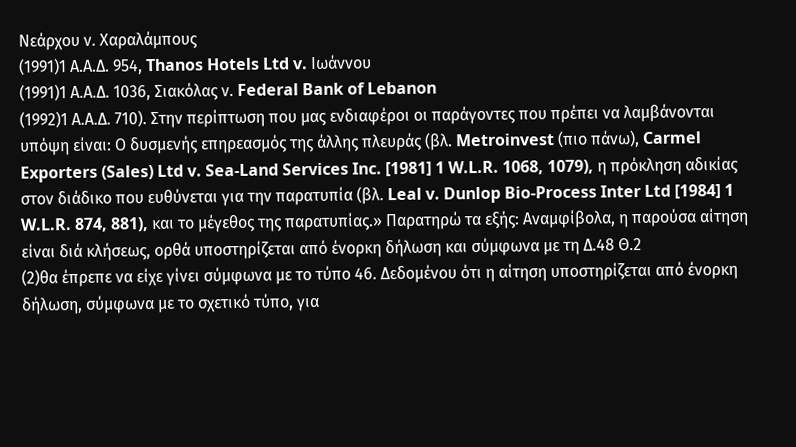Νεάρχου ν. Χαραλάμπους
(1991)1 Α.Α.Δ. 954, Thanos Hotels Ltd v. Ιωάννου
(1991)1 Α.Α.Δ. 1036, Σιακόλας ν. Federal Bank of Lebanon
(1992)1 Α.Α.Δ. 710). Στην περίπτωση που μας ενδιαφέροι οι παράγοντες που πρέπει να λαμβάνονται υπόψη είναι: Ο δυσμενής επηρεασμός της άλλης πλευράς (βλ. Metroinvest (πιο πάνω), Carmel Exporters (Sales) Ltd v. Sea-Land Services Inc. [1981] 1 W.L.R. 1068, 1079), η πρόκληση αδικίας στον διάδικο που ευθύνεται για την παρατυπία (βλ. Leal v. Dunlop Bio-Process Inter Ltd [1984] 1 W.L.R. 874, 881), και το μέγεθος της παρατυπίας.» Παρατηρώ τα εξής: Αναμφίβολα, η παρούσα αίτηση είναι διά κλήσεως, ορθά υποστηρίζεται από ένορκη δήλωση και σύμφωνα με τη Δ.48 Θ.2
(2)θα έπρεπε να είχε γίνει σύμφωνα με το τύπο 46. Δεδομένου ότι η αίτηση υποστηρίζεται από ένορκη δήλωση, σύμφωνα με το σχετικό τύπο, για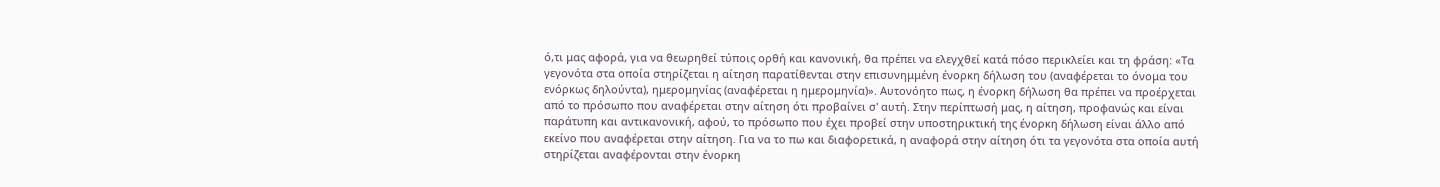ό,τι μας αφορά, για να θεωρηθεί τύποις ορθή και κανονική, θα πρέπει να ελεγχθεί κατά πόσο περικλείει και τη φράση: «Τα γεγονότα στα οποία στηρίζεται η αίτηση παρατίθενται στην επισυνημμένη ένορκη δήλωση του (αναφέρεται το όνομα του ενόρκως δηλούντα), ημερομηνίας (αναφέρεται η ημερομηνία)». Αυτονόητο πως, η ένορκη δήλωση θα πρέπει να προέρχεται από το πρόσωπο που αναφέρεται στην αίτηση ότι προβαίνει σ' αυτή. Στην περίπτωσή μας, η αίτηση, προφανώς και είναι παράτυπη και αντικανονική, αφού, το πρόσωπο που έχει προβεί στην υποστηρικτική της ένορκη δήλωση είναι άλλο από εκείνο που αναφέρεται στην αίτηση. Για να το πω και διαφορετικά, η αναφορά στην αίτηση ότι τα γεγονότα στα οποία αυτή στηρίζεται αναφέρονται στην ένορκη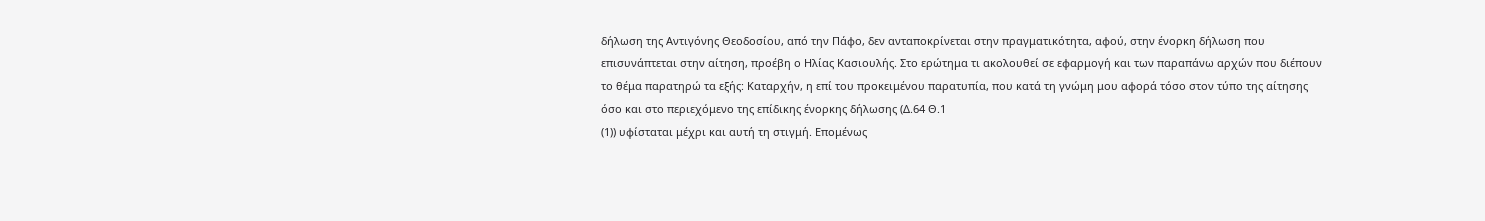δήλωση της Αντιγόνης Θεοδοσίου, από την Πάφο, δεν ανταποκρίνεται στην πραγματικότητα, αφού, στην ένορκη δήλωση που επισυνάπτεται στην αίτηση, προέβη ο Ηλίας Κασιουλής. Στο ερώτημα τι ακολουθεί σε εφαρμογή και των παραπάνω αρχών που διέπουν το θέμα παρατηρώ τα εξής: Καταρχήν, η επί του προκειμένου παρατυπία, που κατά τη γνώμη μου αφορά τόσο στον τύπο της αίτησης όσο και στο περιεχόμενο της επίδικης ένορκης δήλωσης (Δ.64 Θ.1
(1)) υφίσταται μέχρι και αυτή τη στιγμή. Επομένως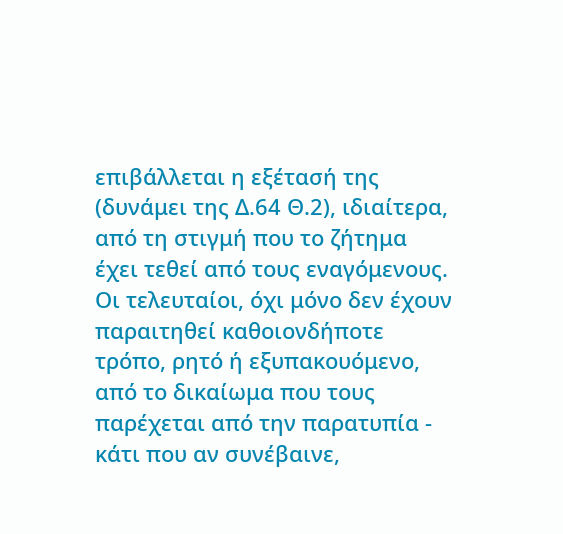επιβάλλεται η εξέτασή της (δυνάμει της Δ.64 Θ.2), ιδιαίτερα, από τη στιγμή που το ζήτημα έχει τεθεί από τους εναγόμενους. Οι τελευταίοι, όχι μόνο δεν έχουν παραιτηθεί καθοιονδήποτε τρόπο, ρητό ή εξυπακουόμενο, από το δικαίωμα που τους παρέχεται από την παρατυπία - κάτι που αν συνέβαινε,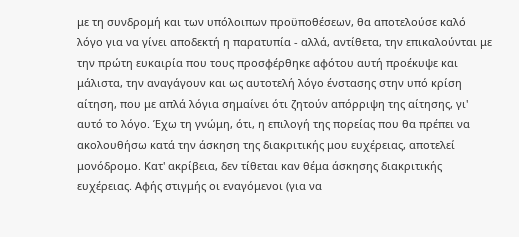με τη συνδρομή και των υπόλοιπων προϋποθέσεων, θα αποτελούσε καλό λόγο για να γίνει αποδεκτή η παρατυπία - αλλά, αντίθετα, την επικαλούνται με την πρώτη ευκαιρία που τους προσφέρθηκε αφότου αυτή προέκυψε και μάλιστα, την αναγάγουν και ως αυτοτελή λόγο ένστασης στην υπό κρίση αίτηση, που με απλά λόγια σημαίνει ότι ζητούν απόρριψη της αίτησης, γι' αυτό το λόγο. Έχω τη γνώμη, ότι, η επιλογή της πορείας που θα πρέπει να ακολουθήσω κατά την άσκηση της διακριτικής μου ευχέρειας, αποτελεί μονόδρομο. Κατ' ακρίβεια, δεν τίθεται καν θέμα άσκησης διακριτικής ευχέρειας. Αφής στιγμής οι εναγόμενοι (για να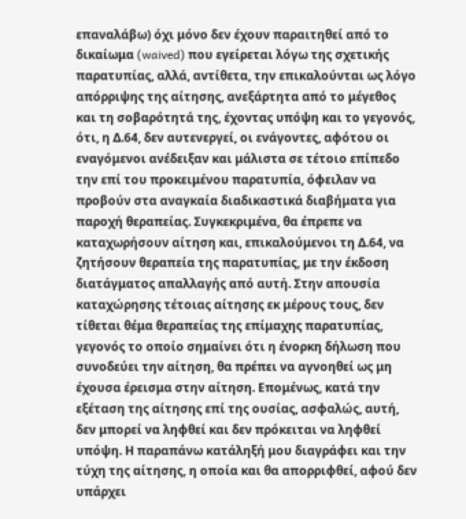επαναλάβω) όχι μόνο δεν έχουν παραιτηθεί από το δικαίωμα (waived) που εγείρεται λόγω της σχετικής παρατυπίας, αλλά, αντίθετα, την επικαλούνται ως λόγο απόρριψης της αίτησης, ανεξάρτητα από το μέγεθος και τη σοβαρότητά της, έχοντας υπόψη και το γεγονός, ότι, η Δ.64, δεν αυτενεργεί, οι ενάγοντες, αφότου οι εναγόμενοι ανέδειξαν και μάλιστα σε τέτοιο επίπεδο την επί του προκειμένου παρατυπία, όφειλαν να προβούν στα αναγκαία διαδικαστικά διαβήματα για παροχή θεραπείας. Συγκεκριμένα, θα έπρεπε να καταχωρήσουν αίτηση και, επικαλούμενοι τη Δ.64, να ζητήσουν θεραπεία της παρατυπίας, με την έκδοση διατάγματος απαλλαγής από αυτή. Στην απουσία καταχώρησης τέτοιας αίτησης εκ μέρους τους, δεν τίθεται θέμα θεραπείας της επίμαχης παρατυπίας, γεγονός το οποίο σημαίνει ότι η ένορκη δήλωση που συνοδεύει την αίτηση, θα πρέπει να αγνοηθεί ως μη έχουσα έρεισμα στην αίτηση. Επομένως, κατά την εξέταση της αίτησης επί της ουσίας, ασφαλώς, αυτή, δεν μπορεί να ληφθεί και δεν πρόκειται να ληφθεί υπόψη. Η παραπάνω κατάληξή μου διαγράφει και την τύχη της αίτησης, η οποία και θα απορριφθεί, αφού δεν υπάρχει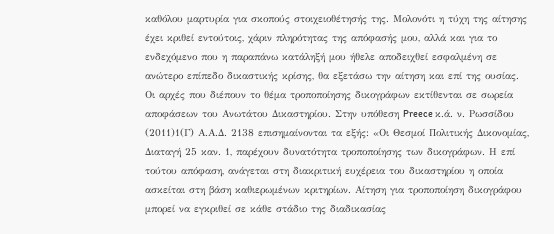καθόλου μαρτυρία για σκοπούς στοιχειοθέτησής της. Μολονότι η τύχη της αίτησης έχει κριθεί εντούτοις, χάριν πληρότητας της απόφασής μου, αλλά και για το ενδεχόμενο που η παραπάνω κατάληξή μου ήθελε αποδειχθεί εσφαλμένη σε ανώτερο επίπεδο δικαστικής κρίσης, θα εξετάσω την αίτηση και επί της ουσίας. Οι αρχές που διέπουν το θέμα τροποποίησης δικογράφων εκτίθενται σε σωρεία αποφάσεων του Ανωτάτου Δικαστηρίου. Στην υπόθεση Preece κ.ά. ν. Ρωσσίδου
(2011)1(Γ) Α.Α.Δ. 2138 επισημαίνονται τα εξής: «Οι Θεσμοί Πολιτικής Δικονομίας, Διαταγή 25 καν. 1, παρέχουν δυνατότητα τροποποίησης των δικογράφων. Η επί τούτου απόφαση, ανάγεται στη διακριτική ευχέρεια του δικαστηρίου η οποία ασκείται στη βάση καθιερωμένων κριτηρίων. Αίτηση για τροποποίηση δικογράφου μπορεί να εγκριθεί σε κάθε στάδιο της διαδικασίας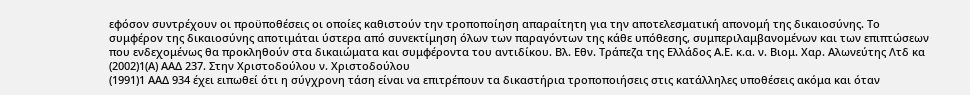εφόσον συντρέχουν οι προϋποθέσεις οι οποίες καθιστούν την τροποποίηση απαραίτητη για την αποτελεσματική απονομή της δικαιοσύνης. Το συμφέρον της δικαιοσύνης αποτιμάται ύστερα από συνεκτίμηση όλων των παραγόντων της κάθε υπόθεσης, συμπεριλαμβανομένων και των επιπτώσεων που ενδεχομένως θα προκληθούν στα δικαιώματα και συμφέροντα του αντιδίκου. Βλ. Εθν. Τράπεζα της Ελλάδος Α.Ε. κ.α. ν. Βιομ. Χαρ. Αλωνεύτης Λτδ κα
(2002)1(Α) ΑΑΔ 237. Στην Χριστοδούλου ν. Χριστοδούλου
(1991)1 ΑΑΔ 934 έχει ειπωθεί ότι η σύγχρονη τάση είναι να επιτρέπουν τα δικαστήρια τροποποιήσεις στις κατάλληλες υποθέσεις ακόμα και όταν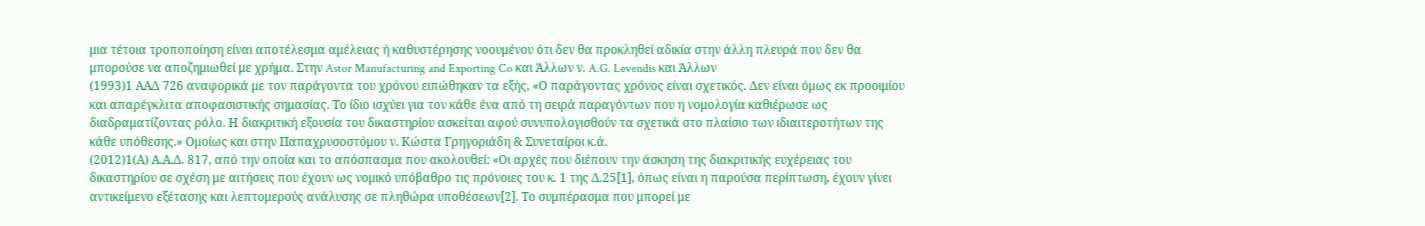μια τέτοια τροποποίηση είναι αποτέλεσμα αμέλειας ή καθυστέρησης νοουμένου ότι δεν θα προκληθεί αδικία στην άλλη πλευρά που δεν θα μπορούσε να αποζημιωθεί με χρήμα. Στην Astor Manufacturing and Exporting Co και Άλλων ν. A.G. Levendis και Άλλων
(1993)1 ΑΑΔ 726 αναφορικά με τον παράγοντα του χρόνου ειπώθηκαν τα εξής, «Ο παράγοντας χρόνος είναι σχετικός. Δεν είναι όμως εκ προοιμίου και απαρέγκλιτα αποφασιστικής σημασίας. Το ίδιο ισχύει για τον κάθε ένα από τη σειρά παραγόντων που η νομολογία καθιέρωσε ως διαδραματίζοντας ρόλο. Η διακριτική εξουσία του δικαστηρίου ασκείται αφού συνυπολογισθούν τα σχετικά στο πλαίσιο των ιδιαιτεροτήτων της κάθε υπόθεσης.» Ομοίως και στην Παπαχρυσοστόμου ν. Κώστα Γρηγοριάδη & Συνεταίροι κ.ά.
(2012)1(Α) Α.Α.Δ. 817, από την οποία και το απόσπασμα που ακολουθεί: «Οι αρχές που διέπουν την άσκηση της διακριτικής ευχέρειας του δικαστηρίου σε σχέση με αιτήσεις που έχουν ως νομικό υπόβαθρο τις πρόνοιες του κ. 1 της Δ.25[1], όπως είναι η παρούσα περίπτωση, έχουν γίνει αντικείμενο εξέτασης και λεπτομερούς ανάλυσης σε πληθώρα υποθέσεων[2]. Το συμπέρασμα που μπορεί με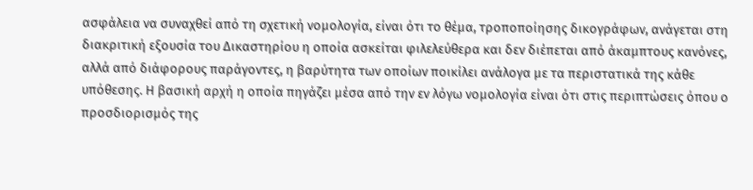ασφάλεια να συναχθεί από τη σχετική νομολογία, είναι ότι το θέμα, τροποποίησης δικογράφων, ανάγεται στη διακριτική εξουσία του Δικαστηρίου η οποία ασκείται φιλελεύθερα και δεν διέπεται από άκαμπτους κανόνες, αλλά από διάφορους παράγοντες, η βαρύτητα των οποίων ποικίλει ανάλογα με τα περιστατικά της κάθε υπόθεσης. Η βασική αρχή η οποία πηγάζει μέσα από την εν λόγω νομολογία είναι ότι στις περιπτώσεις όπου ο προσδιορισμός της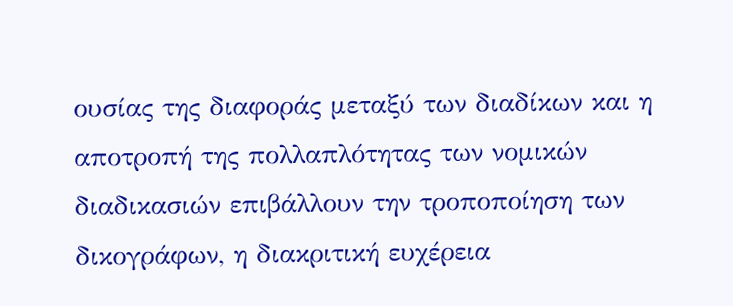ουσίας της διαφοράς μεταξύ των διαδίκων και η αποτροπή της πολλαπλότητας των νομικών διαδικασιών επιβάλλουν την τροποποίηση των δικογράφων, η διακριτική ευχέρεια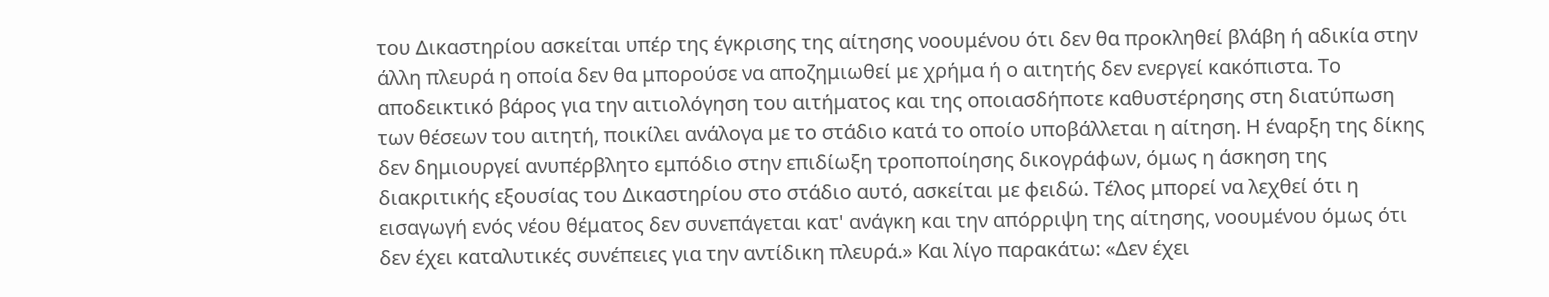του Δικαστηρίου ασκείται υπέρ της έγκρισης της αίτησης νοουμένου ότι δεν θα προκληθεί βλάβη ή αδικία στην άλλη πλευρά η οποία δεν θα μπορούσε να αποζημιωθεί με χρήμα ή ο αιτητής δεν ενεργεί κακόπιστα. Το αποδεικτικό βάρος για την αιτιολόγηση του αιτήματος και της οποιασδήποτε καθυστέρησης στη διατύπωση των θέσεων του αιτητή, ποικίλει ανάλογα με το στάδιο κατά το οποίο υποβάλλεται η αίτηση. Η έναρξη της δίκης δεν δημιουργεί ανυπέρβλητο εμπόδιο στην επιδίωξη τροποποίησης δικογράφων, όμως η άσκηση της διακριτικής εξουσίας του Δικαστηρίου στο στάδιο αυτό, ασκείται με φειδώ. Τέλος μπορεί να λεχθεί ότι η εισαγωγή ενός νέου θέματος δεν συνεπάγεται κατ' ανάγκη και την απόρριψη της αίτησης, νοουμένου όμως ότι δεν έχει καταλυτικές συνέπειες για την αντίδικη πλευρά.» Και λίγο παρακάτω: «Δεν έχει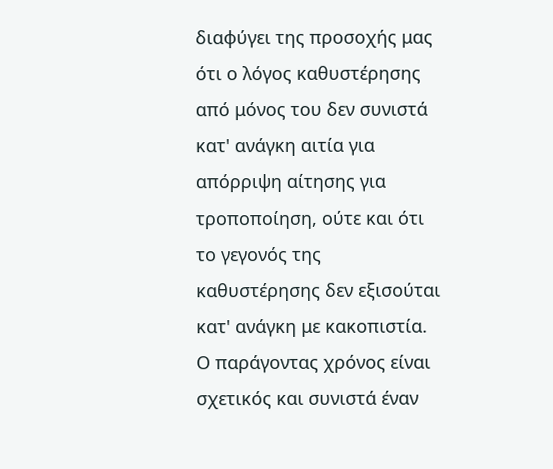διαφύγει της προσοχής μας ότι ο λόγος καθυστέρησης από μόνος του δεν συνιστά κατ' ανάγκη αιτία για απόρριψη αίτησης για τροποποίηση, ούτε και ότι το γεγονός της καθυστέρησης δεν εξισούται κατ' ανάγκη με κακοπιστία. Ο παράγοντας χρόνος είναι σχετικός και συνιστά έναν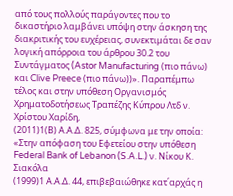από τους πολλούς παράγοντες που το δικαστήριο λαμβάνει υπόψη στην άσκηση της διακριτικής του ευχέρειας, συνεκτιμάται δε σαν λογική απόρροια του άρθρου 30.2 του Συντάγματος (Astor Manufacturing (πιο πάνω) και Clive Preece (πιο πάνω))». Παραπέμπω τέλος και στην υπόθεση Οργανισμός Χρηματοδοτήσεως Τραπέζης Κύπρου Λτδ ν. Χρίστου Χαρίδη,
(2011)1(Β) Α.Α.Δ. 825, σύμφωνα με την οποία: «Στην απόφαση του Εφετείου στην υπόθεση Federal Bank of Lebanon (S.A.L.) ν. Νίκου Κ. Σιακόλα
(1999)1 Α.Α.Δ. 44, επιβεβαιώθηκε κατ΄αρχάς η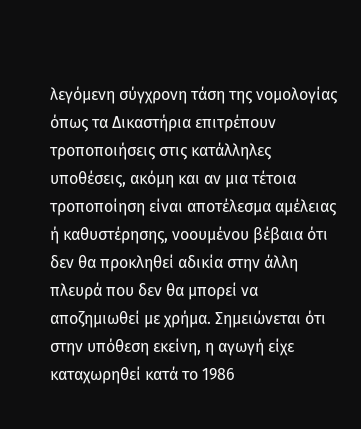λεγόμενη σύγχρονη τάση της νομολογίας όπως τα Δικαστήρια επιτρέπουν τροποποιήσεις στις κατάλληλες υποθέσεις, ακόμη και αν μια τέτοια τροποποίηση είναι αποτέλεσμα αμέλειας ή καθυστέρησης, νοουμένου βέβαια ότι δεν θα προκληθεί αδικία στην άλλη πλευρά που δεν θα μπορεί να αποζημιωθεί με χρήμα. Σημειώνεται ότι στην υπόθεση εκείνη, η αγωγή είχε καταχωρηθεί κατά το 1986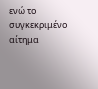ενώ το συγκεκριμένο αίτημα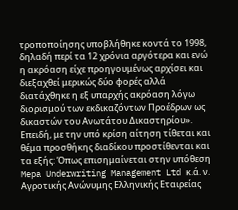τροποποίησης υποβλήθηκε κοντά το 1998, δηλαδή περί τα 12 χρόνια αργότερα και ενώ η ακρόαση είχε προηγουμένως αρχίσει και διεξαχθεί μερικώς δύο φορές αλλά διατάχθηκε η εξ υπαρχής ακρόαση λόγω διορισμού των εκδικαζόντων Προέδρων ως δικαστών του Ανωτάτου Δικαστηρίου». Επειδή, με την υπό κρίση αίτηση τίθεται και θέμα προσθήκης διαδίκου προστίθενται και τα εξής: Όπως επισημαίνεται στην υπόθεση Mepa Underwriting Management Ltd κ.ά. ν. Αγροτικής Ανώνυμης Ελληνικής Εταιρείας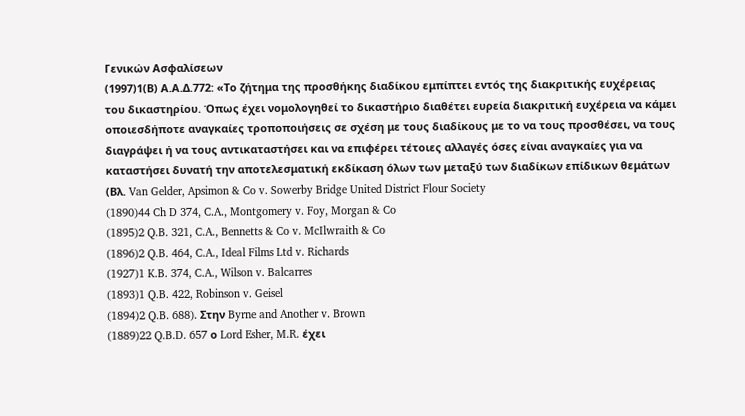Γενικών Ασφαλίσεων
(1997)1(Β) Α.Α.Δ.772: «Το ζήτημα της προσθήκης διαδίκου εμπίπτει εντός της διακριτικής ευχέρειας του δικαστηρίου. Όπως έχει νομολογηθεί το δικαστήριο διαθέτει ευρεία διακριτική ευχέρεια να κάμει οποιεσδήποτε αναγκαίες τροποποιήσεις σε σχέση με τους διαδίκους με το να τους προσθέσει, να τους διαγράψει ή να τους αντικαταστήσει και να επιφέρει τέτοιες αλλαγές όσες είναι αναγκαίες για να καταστήσει δυνατή την αποτελεσματική εκδίκαση όλων των μεταξύ των διαδίκων επίδικων θεμάτων (Βλ. Van Gelder, Apsimon & Co v. Sowerby Bridge United District Flour Society
(1890)44 Ch D 374, C.A., Montgomery v. Foy, Morgan & Co
(1895)2 Q.B. 321, C.A., Bennetts & Co v. McIlwraith & Co
(1896)2 Q.B. 464, C.A., Ideal Films Ltd v. Richards
(1927)1 K.B. 374, C.A., Wilson v. Balcarres
(1893)1 Q.B. 422, Robinson v. Geisel
(1894)2 Q.B. 688). Στην Byrne and Another v. Brown
(1889)22 Q.B.D. 657 ο Lord Esher, M.R. έχει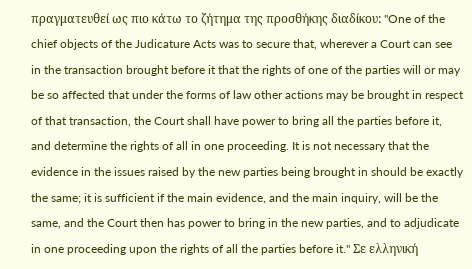πραγματευθεί ως πιο κάτω το ζήτημα της προσθήκης διαδίκου: "One of the chief objects of the Judicature Acts was to secure that, wherever a Court can see in the transaction brought before it that the rights of one of the parties will or may be so affected that under the forms of law other actions may be brought in respect of that transaction, the Court shall have power to bring all the parties before it, and determine the rights of all in one proceeding. It is not necessary that the evidence in the issues raised by the new parties being brought in should be exactly the same; it is sufficient if the main evidence, and the main inquiry, will be the same, and the Court then has power to bring in the new parties, and to adjudicate in one proceeding upon the rights of all the parties before it." Σε ελληνική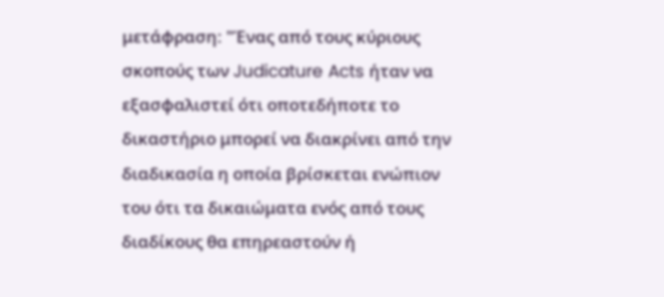μετάφραση: "Ένας από τους κύριους σκοπούς των Judicature Acts ήταν να εξασφαλιστεί ότι οποτεδήποτε το δικαστήριο μπορεί να διακρίνει από την διαδικασία η οποία βρίσκεται ενώπιον του ότι τα δικαιώματα ενός από τους διαδίκους θα επηρεαστούν ή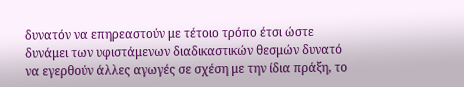δυνατόν να επηρεαστούν με τέτοιο τρόπο έτσι ώστε δυνάμει των υφιστάμενων διαδικαστικών θεσμών δυνατό να εγερθούν άλλες αγωγές σε σχέση με την ίδια πράξη, το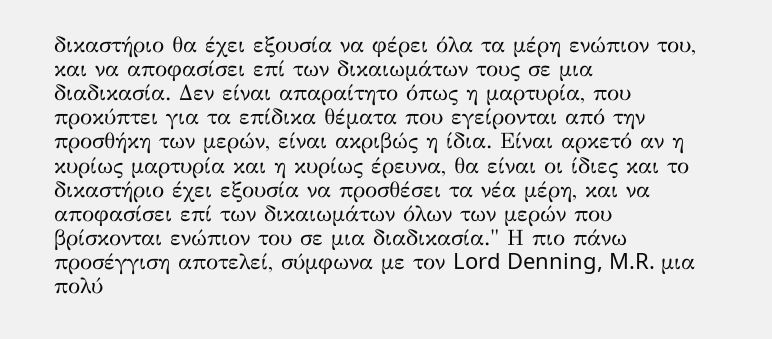δικαστήριο θα έχει εξουσία να φέρει όλα τα μέρη ενώπιον του, και να αποφασίσει επί των δικαιωμάτων τους σε μια διαδικασία. Δεν είναι απαραίτητο όπως η μαρτυρία, που προκύπτει για τα επίδικα θέματα που εγείρονται από την προσθήκη των μερών, είναι ακριβώς η ίδια. Είναι αρκετό αν η κυρίως μαρτυρία και η κυρίως έρευνα, θα είναι οι ίδιες και το δικαστήριο έχει εξουσία να προσθέσει τα νέα μέρη, και να αποφασίσει επί των δικαιωμάτων όλων των μερών που βρίσκονται ενώπιον του σε μια διαδικασία." Η πιο πάνω προσέγγιση αποτελεί, σύμφωνα με τον Lord Denning, M.R. μια πολύ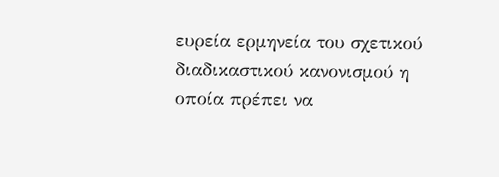ευρεία ερμηνεία του σχετικού διαδικαστικού κανονισμού η οποία πρέπει να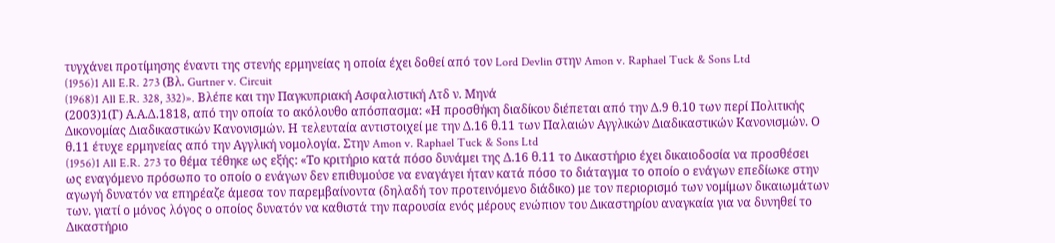τυγχάνει προτίμησης έναντι της στενής ερμηνείας η οποία έχει δοθεί από τον Lord Devlin στην Amon v. Raphael Tuck & Sons Ltd
(1956)1 All E.R. 273 (Βλ. Gurtner v. Circuit
(1968)1 All E.R. 328, 332)». Βλέπε και την Παγκυπριακή Ασφαλιστική Λτδ ν. Μηνά
(2003)1(Γ) Α.Α.Δ.1818, από την οποία το ακόλουθο απόσπασμα: «Η προσθήκη διαδίκου διέπεται από την Δ.9 θ.10 των περί Πολιτικής Δικονομίας Διαδικαστικών Κανονισμών. Η τελευταία αντιστοιχεί με την Δ.16 θ.11 των Παλαιών Αγγλικών Διαδικαστικών Κανονισμών. Ο θ.11 έτυχε ερμηνείας από την Αγγλική νομολογία. Στην Amon v. Raphael Tuck & Sons Ltd
(1956)1 All E.R. 273 το θέμα τέθηκε ως εξής: «Το κριτήριο κατά πόσο δυνάμει της Δ.16 θ.11 το Δικαστήριο έχει δικαιοδοσία να προσθέσει ως εναγόμενο πρόσωπο το οποίο ο ενάγων δεν επιθυμούσε να εναγάγει ήταν κατά πόσο το διάταγμα το οποίο ο ενάγων επεδίωκε στην αγωγή δυνατόν να επηρέαζε άμεσα τον παρεμβαίνοντα (δηλαδή τον προτεινόμενο διάδικο) με τον περιορισμό των νομίμων δικαιωμάτων των. γιατί ο μόνος λόγος ο οποίος δυνατόν να καθιστά την παρουσία ενός μέρους ενώπιον του Δικαστηρίου αναγκαία για να δυνηθεί το Δικαστήριο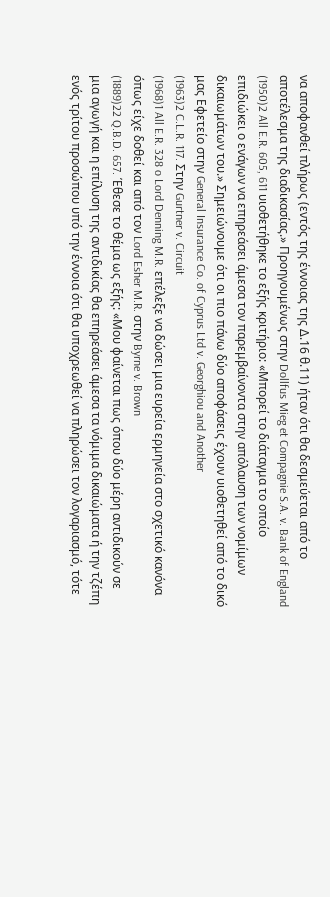να αποφανθεί πλήρως (εντός της έννοιας της Δ.16 θ.11) ήταν ότι θα δεσμεύεται από το αποτέλεσμα της διαδικασίας.» Προηγουμένως στην Dollfus Mieg et Compagnie S.A. v. Bank of England
(1950)2 All E.R. 605, 611 υιοθετήθηκε το εξής κριτήριο: «Μπορεί το διάταγμα το οποίο επιδιώκει ο ενάγων να επηρεάσει άμεσα τον παρεμβαίνοντα στην απόλαυση των νομίμων δικαιωμάτων του.» Σημειώνουμε ότι οι πιο πάνω δύο αποφάσεις έχουν υιοθετηθεί από το δικό μας Εφετείο στην General Insurance Co. of Cyprus Ltd v. Georghiou and Another
(1963)2 C.L.R. 117. Στην Gurtner v. Circuit
(1968)1 All E.R. 328 o Lord Denning M.R. επέλεξε να δώσει μια ευρεία ερμηνεία στο σχετικό κανόνα όπως είχε δοθεί και από τον Lord Esher M.R. στην Byrne v. Brown
(1889)22 Q.B.D. 657. Έθεσε το θέμα ως εξής: «Μου φαίνεται πως όπου δύο μέρη αντιδικούν σε μια αγωγή και η επίλυση της αντιδικίας θα επηρεάσει άμεσα τα νόμιμα δικαιώματα ή την τζέπη ενός τρίτου προσώπου υπό την έννοια ότι θα υποχρεωθεί να πληρώσει τον λογαριασμό, τότε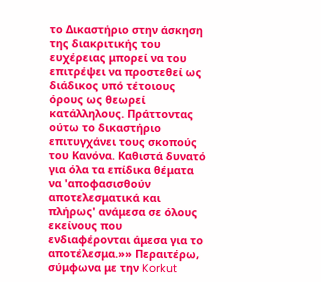το Δικαστήριο στην άσκηση της διακριτικής του ευχέρειας μπορεί να του επιτρέψει να προστεθεί ως διάδικος υπό τέτοιους όρους ως θεωρεί κατάλληλους. Πράττοντας ούτω το δικαστήριο επιτυγχάνει τους σκοπούς του Κανόνα. Καθιστά δυνατό για όλα τα επίδικα θέματα να 'αποφασισθούν αποτελεσματικά και πλήρως' ανάμεσα σε όλους εκείνους που ενδιαφέρονται άμεσα για το αποτέλεσμα.»» Περαιτέρω, σύμφωνα με την Korkut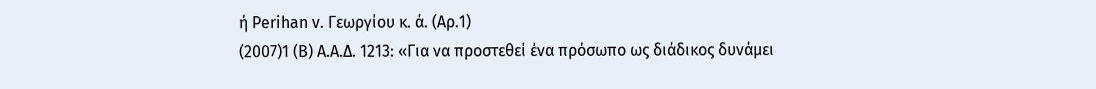ή Perihan v. Γεωργίου κ. ά. (Αρ.1)
(2007)1 (Β) Α.Α.Δ. 1213: «Για να προστεθεί ένα πρόσωπο ως διάδικος δυνάμει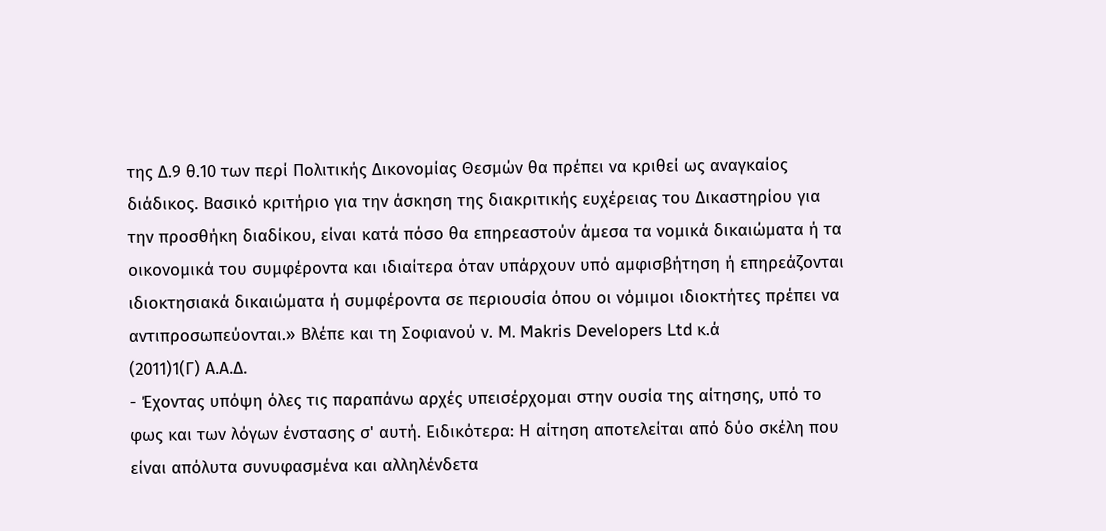της Δ.9 θ.10 των περί Πολιτικής Δικονομίας Θεσμών θα πρέπει να κριθεί ως αναγκαίος διάδικος. Βασικό κριτήριο για την άσκηση της διακριτικής ευχέρειας του Δικαστηρίου για την προσθήκη διαδίκου, είναι κατά πόσο θα επηρεαστούν άμεσα τα νομικά δικαιώματα ή τα οικονομικά του συμφέροντα και ιδιαίτερα όταν υπάρχουν υπό αμφισβήτηση ή επηρεάζονται ιδιοκτησιακά δικαιώματα ή συμφέροντα σε περιουσία όπου οι νόμιμοι ιδιοκτήτες πρέπει να αντιπροσωπεύονται.» Βλέπε και τη Σοφιανού ν. M. Makris Developers Ltd κ.ά
(2011)1(Γ) Α.Α.Δ.
- Έχοντας υπόψη όλες τις παραπάνω αρχές υπεισέρχομαι στην ουσία της αίτησης, υπό το φως και των λόγων ένστασης σ' αυτή. Ειδικότερα: Η αίτηση αποτελείται από δύο σκέλη που είναι απόλυτα συνυφασμένα και αλληλένδετα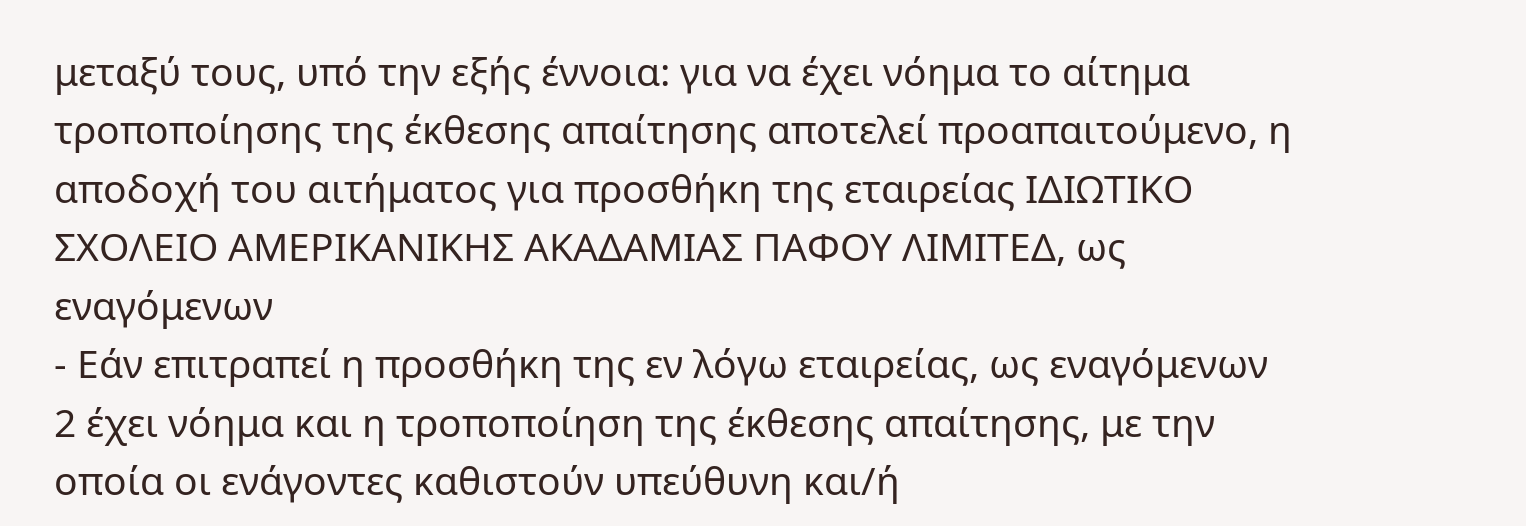μεταξύ τους, υπό την εξής έννοια: για να έχει νόημα το αίτημα τροποποίησης της έκθεσης απαίτησης αποτελεί προαπαιτούμενο, η αποδοχή του αιτήματος για προσθήκη της εταιρείας ΙΔΙΩΤΙΚΟ ΣΧΟΛΕΙΟ ΑΜΕΡΙΚΑΝΙΚΗΣ ΑΚΑΔΑΜΙΑΣ ΠΑΦΟΥ ΛΙΜΙΤΕΔ, ως εναγόμενων
- Εάν επιτραπεί η προσθήκη της εν λόγω εταιρείας, ως εναγόμενων 2 έχει νόημα και η τροποποίηση της έκθεσης απαίτησης, με την οποία οι ενάγοντες καθιστούν υπεύθυνη και/ή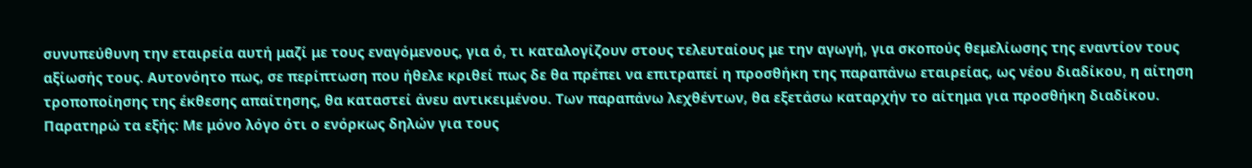συνυπεύθυνη την εταιρεία αυτή μαζί με τους εναγόμενους, για ό, τι καταλογίζουν στους τελευταίους με την αγωγή, για σκοπούς θεμελίωσης της εναντίον τους αξίωσής τους. Αυτονόητο πως, σε περίπτωση που ήθελε κριθεί πως δε θα πρέπει να επιτραπεί η προσθήκη της παραπάνω εταιρείας, ως νέου διαδίκου, η αίτηση τροποποίησης της έκθεσης απαίτησης, θα καταστεί άνευ αντικειμένου. Των παραπάνω λεχθέντων, θα εξετάσω καταρχήν το αίτημα για προσθήκη διαδίκου. Παρατηρώ τα εξής: Με μόνο λόγο ότι ο ενόρκως δηλών για τους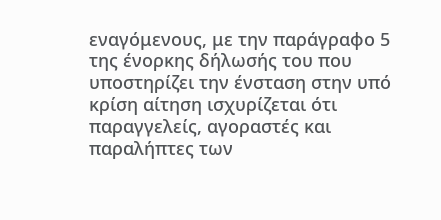εναγόμενους, με την παράγραφο 5 της ένορκης δήλωσής του που υποστηρίζει την ένσταση στην υπό κρίση αίτηση ισχυρίζεται ότι παραγγελείς, αγοραστές και παραλήπτες των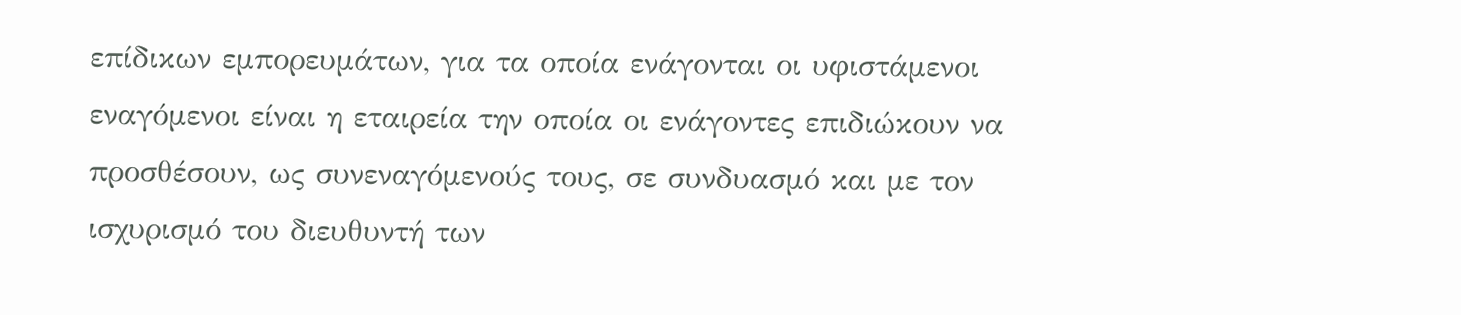επίδικων εμπορευμάτων, για τα οποία ενάγονται οι υφιστάμενοι εναγόμενοι είναι η εταιρεία την οποία οι ενάγοντες επιδιώκουν να προσθέσουν, ως συνεναγόμενούς τους, σε συνδυασμό και με τον ισχυρισμό του διευθυντή των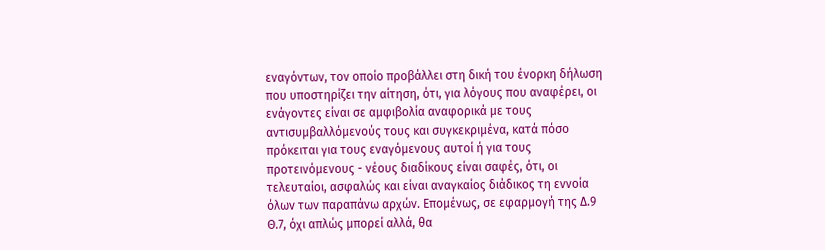εναγόντων, τον οποίο προβάλλει στη δική του ένορκη δήλωση που υποστηρίζει την αίτηση, ότι, για λόγους που αναφέρει, οι ενάγοντες είναι σε αμφιβολία αναφορικά με τους αντισυμβαλλόμενούς τους και συγκεκριμένα, κατά πόσο πρόκειται για τους εναγόμενους αυτοί ή για τους προτεινόμενους - νέους διαδίκους είναι σαφές, ότι, οι τελευταίοι, ασφαλώς και είναι αναγκαίος διάδικος τη εννοία όλων των παραπάνω αρχών. Επομένως, σε εφαρμογή της Δ.9 Θ.7, όχι απλώς μπορεί αλλά, θα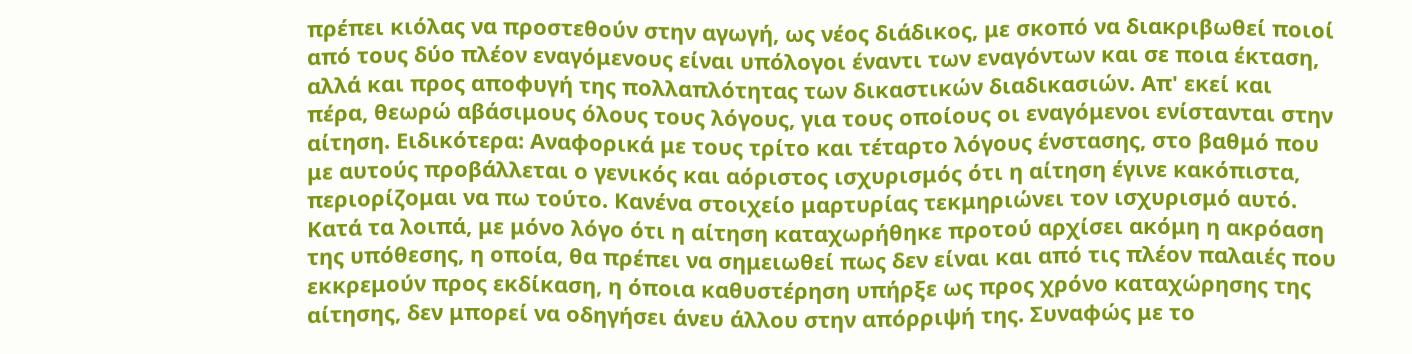πρέπει κιόλας να προστεθούν στην αγωγή, ως νέος διάδικος, με σκοπό να διακριβωθεί ποιοί από τους δύο πλέον εναγόμενους είναι υπόλογοι έναντι των εναγόντων και σε ποια έκταση, αλλά και προς αποφυγή της πολλαπλότητας των δικαστικών διαδικασιών. Απ' εκεί και πέρα, θεωρώ αβάσιμους όλους τους λόγους, για τους οποίους οι εναγόμενοι ενίστανται στην αίτηση. Ειδικότερα: Αναφορικά με τους τρίτο και τέταρτο λόγους ένστασης, στο βαθμό που με αυτούς προβάλλεται ο γενικός και αόριστος ισχυρισμός ότι η αίτηση έγινε κακόπιστα, περιορίζομαι να πω τούτο. Κανένα στοιχείο μαρτυρίας τεκμηριώνει τον ισχυρισμό αυτό. Κατά τα λοιπά, με μόνο λόγο ότι η αίτηση καταχωρήθηκε προτού αρχίσει ακόμη η ακρόαση της υπόθεσης, η οποία, θα πρέπει να σημειωθεί πως δεν είναι και από τις πλέον παλαιές που εκκρεμούν προς εκδίκαση, η όποια καθυστέρηση υπήρξε ως προς χρόνο καταχώρησης της αίτησης, δεν μπορεί να οδηγήσει άνευ άλλου στην απόρριψή της. Συναφώς με το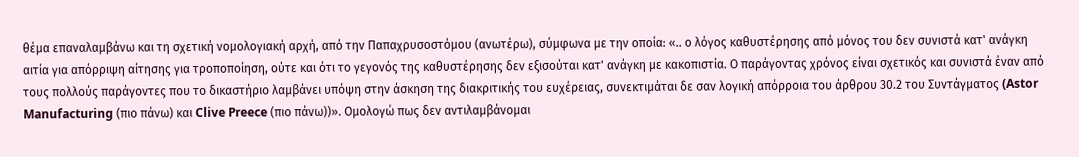θέμα επαναλαμβάνω και τη σχετική νομολογιακή αρχή, από την Παπαχρυσοστόμου (ανωτέρω), σύμφωνα με την οποία: «.. ο λόγος καθυστέρησης από μόνος του δεν συνιστά κατ' ανάγκη αιτία για απόρριψη αίτησης για τροποποίηση, ούτε και ότι το γεγονός της καθυστέρησης δεν εξισούται κατ' ανάγκη με κακοπιστία. Ο παράγοντας χρόνος είναι σχετικός και συνιστά έναν από τους πολλούς παράγοντες που το δικαστήριο λαμβάνει υπόψη στην άσκηση της διακριτικής του ευχέρειας, συνεκτιμάται δε σαν λογική απόρροια του άρθρου 30.2 του Συντάγματος (Astor Manufacturing (πιο πάνω) και Clive Preece (πιο πάνω))». Ομολογώ πως δεν αντιλαμβάνομαι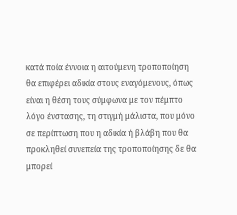κατά ποία έννοια η αιτούμενη τροποποίηση θα επιφέρει αδικία στους εναγόμενους, όπως είναι η θέση τους σύμφωνα με τον πέμπτο λόγο ένστασης, τη στιγμή μάλιστα, που μόνο σε περίπτωση που η αδικία ή βλάβη που θα προκληθεί συνεπεία της τροποποίησης δε θα μπορεί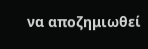να αποζημιωθεί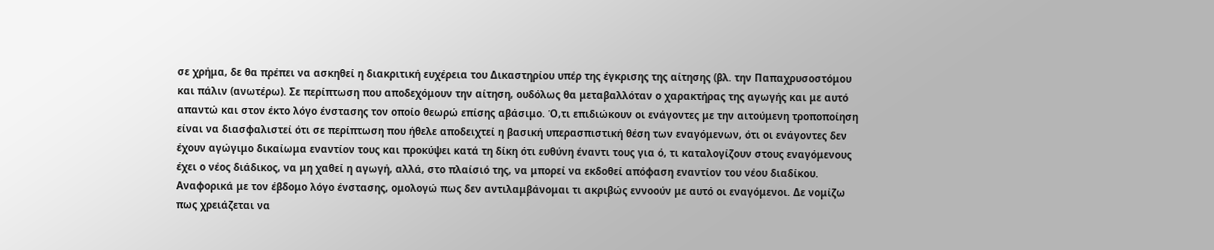σε χρήμα, δε θα πρέπει να ασκηθεί η διακριτική ευχέρεια του Δικαστηρίου υπέρ της έγκρισης της αίτησης (βλ. την Παπαχρυσοστόμου και πάλιν (ανωτέρω). Σε περίπτωση που αποδεχόμουν την αίτηση, ουδόλως θα μεταβαλλόταν ο χαρακτήρας της αγωγής και με αυτό απαντώ και στον έκτο λόγο ένστασης τον οποίο θεωρώ επίσης αβάσιμο. Ό,τι επιδιώκουν οι ενάγοντες με την αιτούμενη τροποποίηση είναι να διασφαλιστεί ότι σε περίπτωση που ήθελε αποδειχτεί η βασική υπερασπιστική θέση των εναγόμενων, ότι οι ενάγοντες δεν έχουν αγώγιμο δικαίωμα εναντίον τους και προκύψει κατά τη δίκη ότι ευθύνη έναντι τους για ό, τι καταλογίζουν στους εναγόμενους έχει ο νέος διάδικος, να μη χαθεί η αγωγή, αλλά, στο πλαίσιό της, να μπορεί να εκδοθεί απόφαση εναντίον του νέου διαδίκου. Αναφορικά με τον έβδομο λόγο ένστασης, ομολογώ πως δεν αντιλαμβάνομαι τι ακριβώς εννοούν με αυτό οι εναγόμενοι. Δε νομίζω πως χρειάζεται να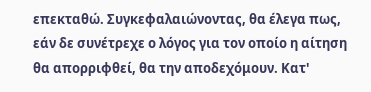επεκταθώ. Συγκεφαλαιώνοντας, θα έλεγα πως, εάν δε συνέτρεχε ο λόγος για τον οποίο η αίτηση θα απορριφθεί, θα την αποδεχόμουν. Κατ'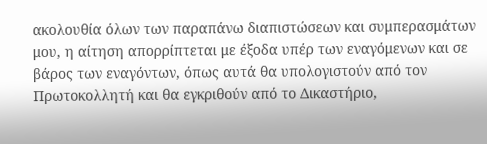ακολουθία όλων των παραπάνω διαπιστώσεων και συμπερασμάτων μου, η αίτηση απορρίπτεται με έξοδα υπέρ των εναγόμενων και σε βάρος των εναγόντων, όπως αυτά θα υπολογιστούν από τον Πρωτοκολλητή και θα εγκριθούν από το Δικαστήριο,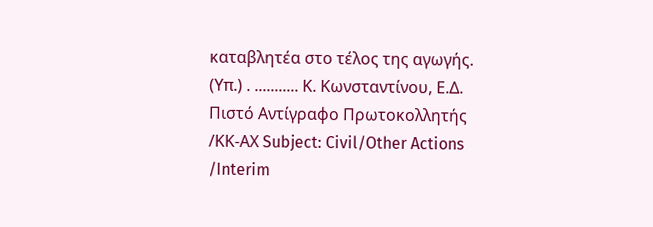καταβλητέα στο τέλος της αγωγής. (Υπ.) . ........... Κ. Κωνσταντίνου, Ε.Δ. Πιστό Αντίγραφο Πρωτοκολλητής /ΚΚ-ΑΧ Subject: Civil/Other Actions /Interim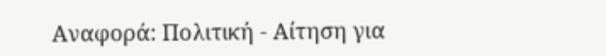Αναφορά: Πολιτική - Αίτηση για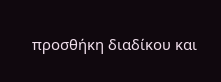προσθήκη διαδίκου και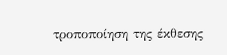τροποποίηση της έκθεσης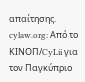απαίτησης. cylaw.org: Από το ΚΙΝOΠ/CyLii για τον Παγκύπριο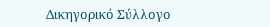Δικηγορικό Σύλλογο